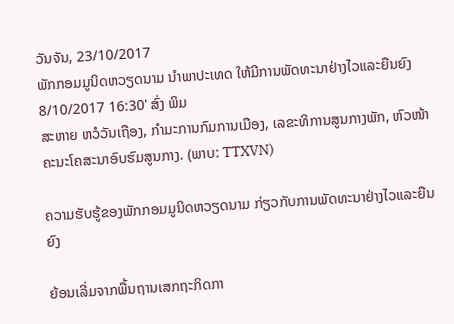ວັນຈັນ, 23/10/2017
ພັກກອມມູນິດຫວຽດນາມ ນຳພາປະເທດ ໃຫ້ມີການພັດທະນາຢ່າງໄວແລະຍືນຍົງ
8/10/2017 16:30' ສົ່ງ ພິມ
ສະຫາຍ ຫວໍວັນເຖືອງ, ກຳມະການກົມການເມືອງ, ເລຂະທິການສູນກາງພັກ, ຫົວໜ້າຄະນະໂຄສະນາອົບຮົມສູນກາງ. (ພາບ: TTXVN)

ຄວາມຮັບຮູ້ຂອງພັກກອມມູນິດຫວຽດນາມ ກ່ຽວກັບການພັດທະນາຢ່າງໄວແລະຍືນຍົງ

ຍ້ອນເລີ່ມຈາກພື້ນຖານເສກຖະກິດກາ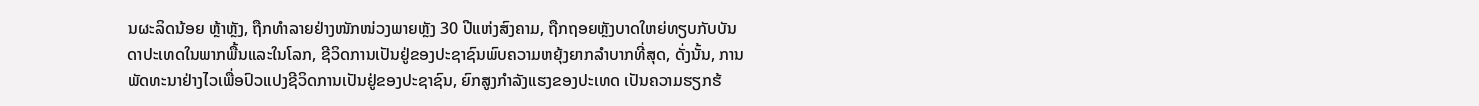ນຜະລິດນ້ອຍ ຫຼ້າຫຼັງ, ຖືກທຳລາຍຢ່າງໜັກໜ່ວງພາຍຫຼັງ 30 ປີແຫ່ງສົງຄາມ, ຖືກຖອຍຫຼັງບາດໃຫຍ່ທຽບກັບບັນດາປະເທດໃນພາກພື້ນແລະໃນໂລກ, ຊີວິດການເປັນຢູ່ຂອງປະຊາຊົນພົບຄວາມຫຍຸ້ງຍາກລຳບາກທີ່ສຸດ, ດັ່ງນັ້ນ, ການພັດທະນາຢ່າງໄວເພື່ອປົວແປງຊີວິດການເປັນຢູ່ຂອງປະຊາຊົນ, ຍົກສູງກຳລັງແຮງຂອງປະເທດ ເປັນຄວາມຮຽກຮ້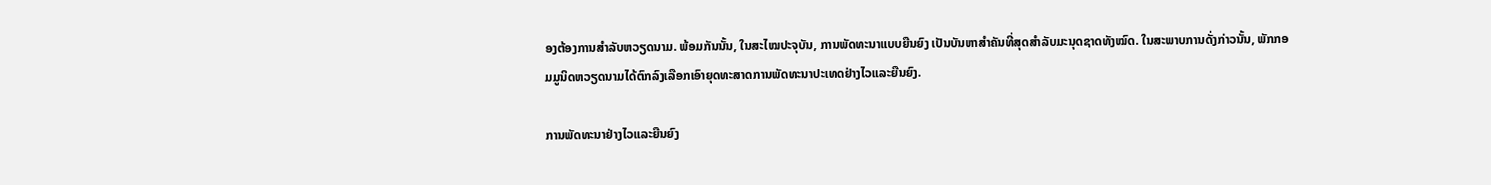ອງຕ້ອງການສຳລັບຫວຽດນາມ. ພ້ອມກັນນັ້ນ, ໃນສະໄໝປະຈຸບັນ, ການພັດທະນາແບບຍືນຍົງ ເປັນບັນຫາສຳຄັນທີ່ສຸດສຳລັບມະນຸດຊາດທັງໝົດ. ໃນສະພາບການດັ່ງກ່າວນັ້ນ, ພັກກອມມູນິດຫວຽດນາມໄດ້ຕົກລົງເລືອກເອົາຍຸດທະສາດການພັດທະນາປະເທດຢ່າງໄວແລະຍືນຍົງ.

ການພັດທະນາຢ່າງໄວແລະຍືນຍົງ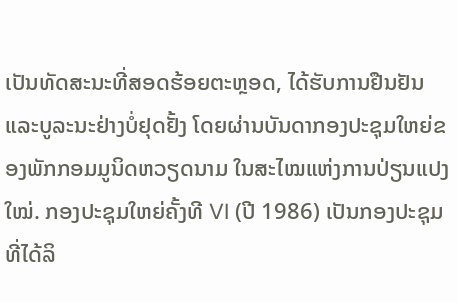ເປັນທັດສະນະທີ່ສອດຮ້ອຍຕະຫຼອດ, ໄດ້ຮັບການຢືນຢັນແລະບູລະນະຢ່າງບໍ່ຢຸດຢັ້ງ ໂດຍຜ່ານບັນດາກອງປະຊຸມໃຫຍ່ຂອງພັກກອມມູນິດຫວຽດນາມ ໃນສະໄໝແຫ່ງການປ່ຽນແປງໃໝ່. ກອງປະຊຸມໃຫຍ່ຄັ້ງທີ VI (ປີ 1986) ເປັນກອງປະຊຸມທີ່ໄດ້ລິ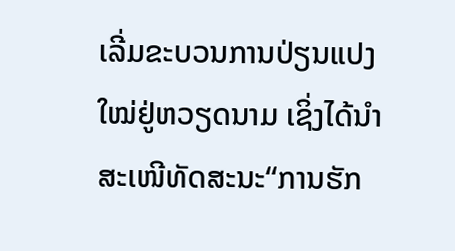ເລີ່ມຂະບວນການປ່ຽນແປງໃໝ່ຢູ່ຫວຽດນາມ ເຊິ່ງໄດ້ນຳສະເໜີທັດສະນະ“ການຮັກ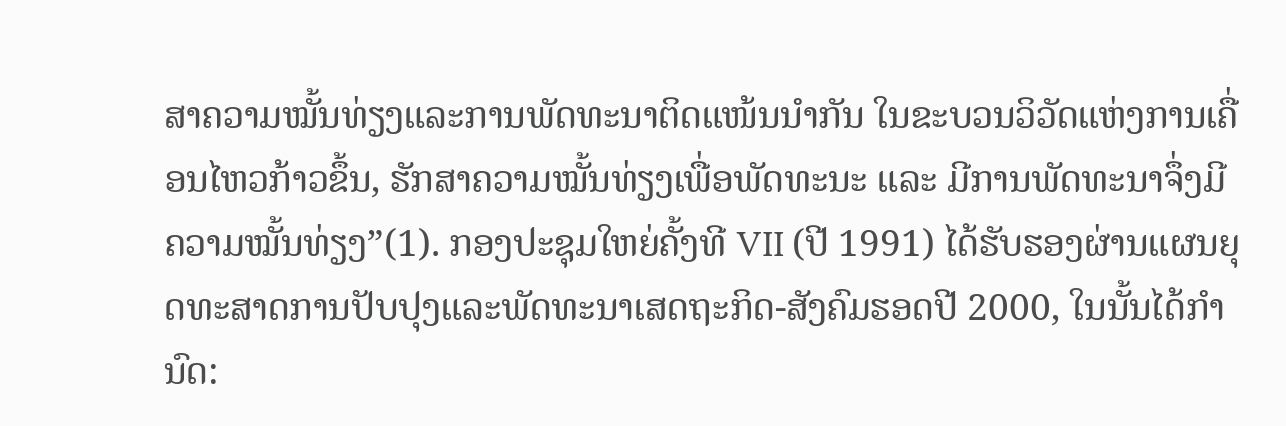ສາຄວາມໝັ້ນທ່ຽງແລະການພັດທະນາຕິດແໜ້ນນຳກັນ ໃນຂະບວນວິວັດແຫ່ງການເຄື່ອນໄຫວກ້າວຂຶ້ນ, ຮັກສາຄວາມໝັ້ນທ່ຽງເພື່ອພັດທະນະ ແລະ ມີການພັດທະນາຈຶ່ງມີຄວາມໝັ້ນທ່ຽງ”(1). ກອງປະຊຸມໃຫຍ່ຄັ້ງທີ VII (ປີ 1991) ໄດ້ຮັບຮອງຜ່ານແຜນຍຸດທະສາດການປັບປຸງແລະພັດທະນາເສດຖະກິດ-ສັງຄົມຮອດປີ 2000, ໃນນັ້ນໄດ້ກຳນົດ: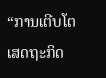“ການເຕີບໂຕເສດຖະກິດ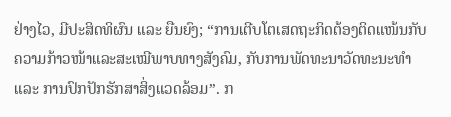ຢ່າງໄວ, ມີປະສິດທິຜົນ ແລະ ຍືນຍົງ; “ການເຕີບໂຕເສດຖະກິດຕ້ອງຕິດແໜ້ນກັບຄວາມກ້າວໜ້າແລະສະເໝີພາບທາງສັງຄົມ, ກັບການພັດທະນາວັດທະນະທຳ ແລະ ການປົກປັກຮັກສາສິ່ງແວດລ້ອມ”. ກ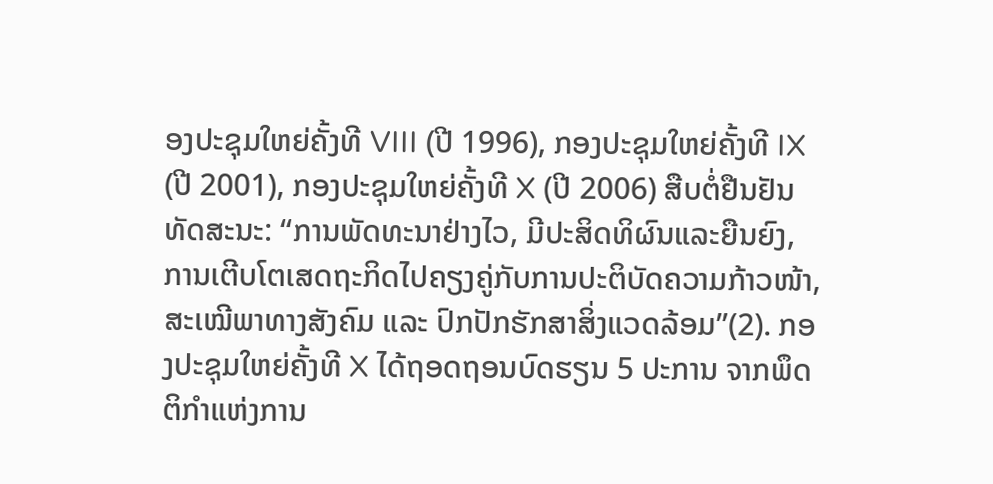ອງປະຊຸມໃຫຍ່ຄັ້ງທີ VIII (ປີ 1996), ກອງປະຊຸມໃຫຍ່ຄັ້ງທີ IX (ປີ 2001), ກອງປະຊຸມໃຫຍ່ຄັ້ງທີ X (ປີ 2006) ສືບຕໍ່ຢືນຢັນທັດສະນະ: “ການພັດທະນາຢ່າງໄວ, ມີປະສິດທິຜົນແລະຍືນຍົງ, ການເຕີບໂຕເສດຖະກິດໄປຄຽງຄູ່ກັບການປະຕິບັດຄວາມກ້າວໜ້າ, ສະເໝີພາທາງສັງຄົມ ແລະ ປົກປັກຮັກສາສິ່ງແວດລ້ອມ”(2). ກອງປະຊຸມໃຫຍ່ຄັ້ງທີ X ໄດ້ຖອດຖອນບົດຮຽນ 5 ປະການ ຈາກພຶດຕິກຳແຫ່ງການ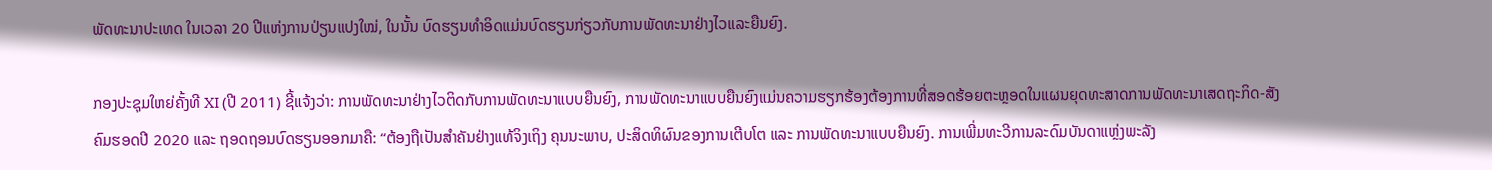ພັດທະນາປະເທດ ໃນເວລາ 20 ປີແຫ່ງການປ່ຽນແປງໃໝ່, ໃນນັ້ນ ບົດຮຽນທຳອິດແມ່ນບົດຮຽນກ່ຽວກັບການພັດທະນາຢ່າງໄວແລະຍືນຍົງ.

ກອງປະຊຸມໃຫຍ່ຄັ້ງທີ XI (ປີ 2011) ຊີ້ແຈ້ງວ່າ: ການພັດທະນາຢ່າງໄວຕິດກັບການພັດທະນາແບບຍືນຍົງ, ການພັດທະນາແບບຍືນຍົງແມ່ນຄວາມຮຽກຮ້ອງຕ້ອງການທີ່ສອດຮ້ອຍຕະຫຼອດໃນແຜນຍຸດທະສາດການພັດທະນາເສດຖະກິດ-ສັງຄົມຮອດປີ 2020 ແລະ ຖອດຖອນບົດຮຽນອອກມາຄື: “ຕ້ອງຖືເປັນສຳຄັນຢ່າງແທ້ຈິງເຖິງ ຄຸນນະພາບ, ປະສິດທິຜົນຂອງການເຕີບໂຕ ແລະ ການພັດທະນາແບບຍືນຍົງ. ການເພີ່ມທະວີການລະດົມບັນດາແຫຼ່ງພະລັງ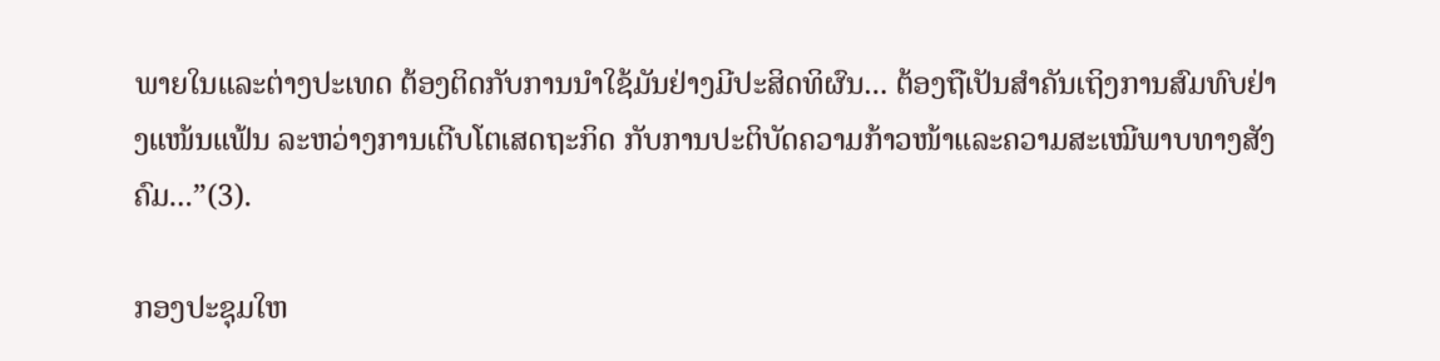ພາຍໃນແລະຕ່າງປະເທດ ຕ້ອງຕິດກັບການນຳໃຊ້ມັນຢ່າງມີປະສິດທິຜົນ... ຕ້ອງຖືເປັນສຳຄັນເຖິງການສົມທົບຢ່າງແໜ້ນແຟ້ນ ລະຫວ່າງການເຕີບໂຕເສດຖະກິດ ກັບການປະຕິບັດຄວາມກ້າວໜ້າແລະຄວາມສະເໝີພາບທາງສັງຄົມ...”(3).

ກອງປະຊຸມໃຫ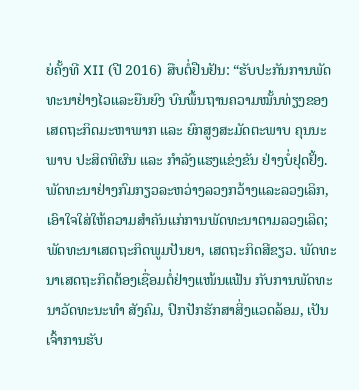ຍ່ຄັ້ງທີ XII (ປີ 2016) ສືບຕໍ່ຢືນຢັນ: “ຮັບປະກັນການພັດທະນາຢ່າງໄວແລະຍືນຍົງ ບົນພື້ນຖານຄວາມໝັ້ນທ່ຽງຂອງເສດຖະກິດມະຫາພາກ ແລະ ຍົກສູງສະມັດຕະພາບ ຄຸນນະພາບ ປະສິດທິຜົນ ແລະ ກຳລັງແຮງແຂ່ງຂັນ ຢ່າງບໍ່ຢຸດຢັ້ງ. ພັດທະນາຢ່າງກົມກຽວລະຫວ່າງລວງກວ້າງແລະລວງເລິກ, ເອົາໃຈໃສ່ໃຫ້ຄວາມສຳຄັນແກ່ການພັດທະນາຕາມລວງເລິດ; ພັດທະນາເສດຖະກິດພູມປັນຍາ, ເສດຖະກິດສີຂຽວ. ພັດທະນາເສດຖະກິດຕ້ອງເຊື່ອມຕໍ່ຢ່າງແໜ້ນແຟ້ນ ກັບການພັດທະນາວັດທະນະທຳ ສັງຄົມ, ປົກປັກຮັກສາສິ່ງແວດລ້ອມ, ເປັນເຈົ້າການຮັບ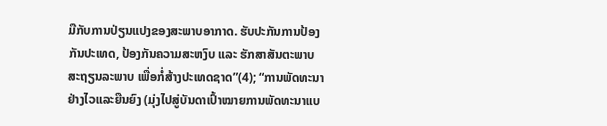ມືກັບການປ່ຽນແປງຂອງສະພາບອາກາດ. ຮັບປະກັນການປ້ອງກັນປະເທດ, ປ້ອງກັນຄວາມສະຫງົບ ແລະ ຮັກສາສັນຕະພາບ ສະຖຽນລະພາບ ເພື່ອກໍ່ສ້າງປະເທດຊາດ”(4); “ການພັດທະນາຢ່າງໄວແລະຍືນຍົງ (ມຸ່ງໄປສູ່ບັນດາເປົ້າໝາຍການພັດທະນາແບ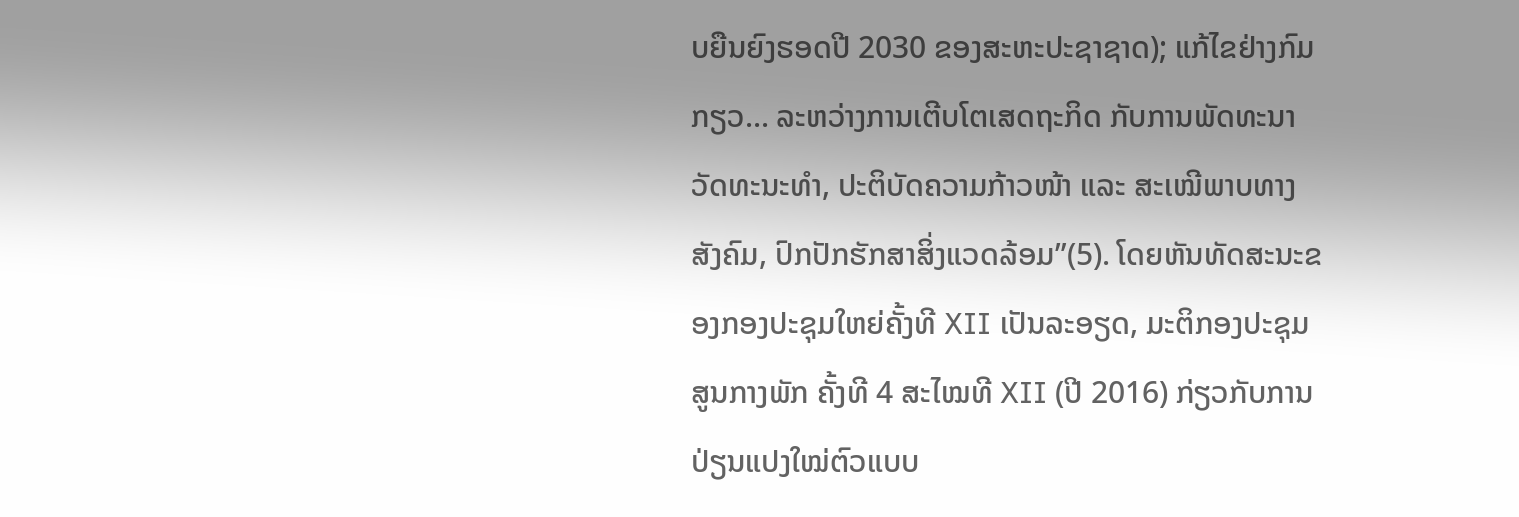ບຍືນຍົງຮອດປີ 2030 ຂອງສະຫະປະຊາຊາດ); ແກ້ໄຂຢ່າງກົມກຽວ... ລະຫວ່າງການເຕີບໂຕເສດຖະກິດ ກັບການພັດທະນາວັດທະນະທຳ, ປະຕິບັດຄວາມກ້າວໜ້າ ແລະ ສະເໝີພາບທາງສັງຄົມ, ປົກປັກຮັກສາສິ່ງແວດລ້ອມ”(5). ໂດຍຫັນທັດສະນະຂອງກອງປະຊຸມໃຫຍ່ຄັ້ງທີ XII ເປັນລະອຽດ, ມະຕິກອງປະຊຸມສູນກາງພັກ ຄັ້ງທີ 4 ສະໄໝທີ XII (ປີ 2016) ກ່ຽວກັບການປ່ຽນແປງໃໝ່ຕົວແບບ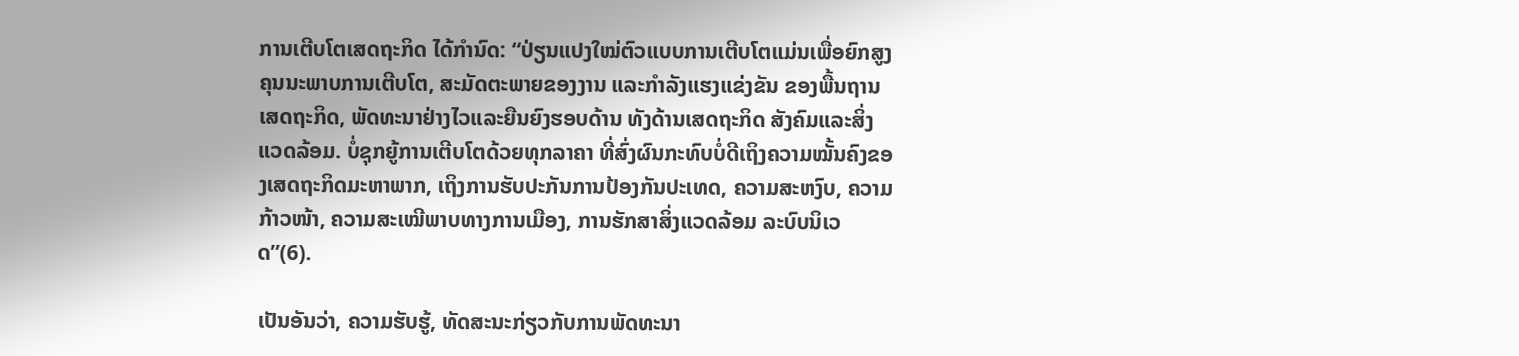ການເຕີບໂຕເສດຖະກິດ ໄດ້ກຳນົດ: “ປ່ຽນແປງໃໝ່ຕົວແບບການເຕີບໂຕແມ່ນເພື່ອຍົກສູງຄຸນນະພາບການເຕີບໂຕ, ສະມັດຕະພາຍຂອງງານ ແລະກຳລັງແຮງແຂ່ງຂັນ ຂອງພື້ນຖານເສດຖະກິດ, ພັດທະນາຢ່າງໄວແລະຍືນຍົງຮອບດ້ານ ທັງດ້ານເສດຖະກິດ ສັງຄົມແລະສິ່ງແວດລ້ອມ. ບໍ່ຊຸກຍູ້ການເຕີບໂຕດ້ວຍທຸກລາຄາ ທີ່ສົ່ງຜົນກະທົບບໍ່ດີເຖິງຄວາມໝັ້ນຄົງຂອງເສດຖະກິດມະຫາພາກ, ເຖິງການຮັບປະກັນການປ້ອງກັນປະເທດ, ຄວາມສະຫງົບ, ຄວາມກ້າວໜ້າ, ຄວາມສະເໝີພາບທາງການເມືອງ, ການຮັກສາສິ່ງແວດລ້ອມ ລະບົບນິເວດ”(6).

ເປັນອັນວ່າ, ຄວາມຮັບຮູ້, ທັດສະນະກ່ຽວກັບການພັດທະນາ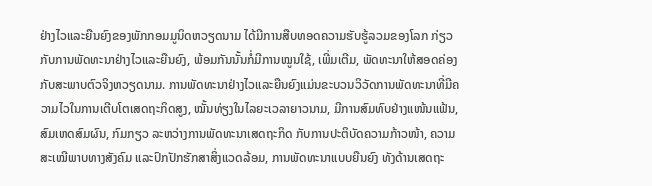ຢ່າງໄວແລະຍືນຍົງຂອງພັກກອມມູນິດຫວຽດນາມ ໄດ້ມີການສືບທອດຄວາມຮັບຮູ້ລວມຂອງໂລກ ກ່ຽວກັບການພັດທະນາຢ່າງໄວແລະຍືນຍົງ, ພ້ອມກັນນັ້ນກໍ່ມີການໝູນໃຊ້, ເພີ່ມເຕີມ, ພັດທະນາໃຫ້ສອດຄ່ອງກັບສະພາບຕົວຈິງຫວຽດນາມ. ການພັດທະນາຢ່າງໄວແລະຍືນຍົງແມ່ນຂະບວນວິວັດການພັດທະນາທີ່ມີຄວາມໄວໃນການເຕີບໂຕເສດຖະກິດສູງ, ໝັ້ນທ່ຽງໃນໄລຍະເວລາຍາວນາມ, ມີການສົມທົບຢ່າງແໜ້ນແຟ້ນ, ສົມເຫດສົມຜົນ, ກົມກຽວ ລະຫວ່າງການພັດທະນາເສດຖະກິດ ກັບການປະຕິບັດຄວາມກ້າວໜ້າ, ຄວາມສະເໝີພາບທາງສັງຄົມ ແລະປົກປັກຮັກສາສິ່ງແວດລ້ອມ, ການພັດທະນາແບບຍືນຍົງ ທັງດ້ານເສດຖະ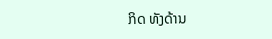ກິດ ທັງດ້ານ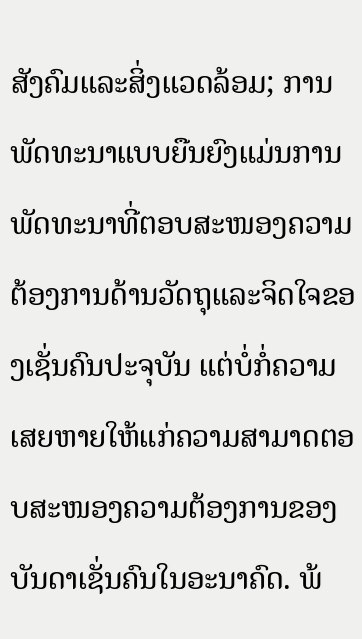ສັງຄົມແລະສິ່ງແວດລ້ອມ; ການພັດທະນາແບບຍືນຍົງແມ່ນການພັດທະນາທີ່ຕອບສະໜອງຄວາມຕ້ອງການດ້ານວັດຖຸແລະຈິດໃຈຂອງເຊັ່ນຄົນປະຈຸບັນ ແຕ່ບໍ່ກໍ່ຄວາມເສຍຫາຍໃຫ້ແກ່ຄວາມສາມາດຕອບສະໜອງຄວາມຕ້ອງການຂອງບັນດາເຊັ່ນຄົນໃນອະນາຄົດ. ພ້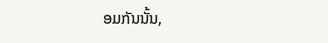ອມກັນນັ້ນ,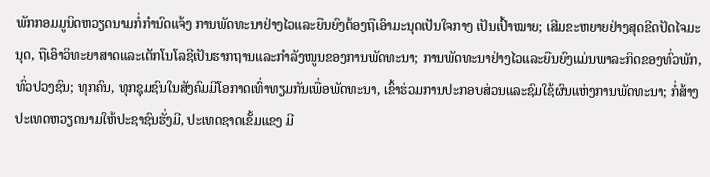ພັກກອມມູນິດຫວຽດນາມກໍ່ກຳນົດແຈ້ງ ການພັດທະນາຢ່າງໄວແລະຍືນຍົງຕ້ອງຖືເອົາມະນຸດເປັນໃຈກາງ ເປັນເປົ້າໝາຍ; ເສີມຂະຫຍາຍຢ່າງສຸດຂີດປັດໄຈມະນຸດ, ຖືເອົາວິທະຍາສາດແລະເຕັກໂນໂລຊີເປັນຮາກຖານແລະກຳລັງໜູນຂອງການພັດທະນາ; ການພັດທະນາຢ່າງໄວແລະຍືນຍົງແມ່ນພາລະກິດຂອງທົ່ວພັກ, ທົ່ວປວງຊົນ; ທຸກຄົນ, ທຸກຊຸມຊົນໃນສັງຄົມມີໂອກາດເທົ່າທຽມກັນເພື່ອພັດທະນາ, ເຂົ້າຮ່ວມການປະກອບສ່ວນແລະຊົມໃຊ້ຜົນແຫ່ງການພັດທະນາ; ກໍ່ສ້າງປະເທດຫວຽດນາມໃຫ້ປະຊາຊົນຮັ່ງມີ, ປະເທດຊາດເຂັ້ມແຂງ ມີ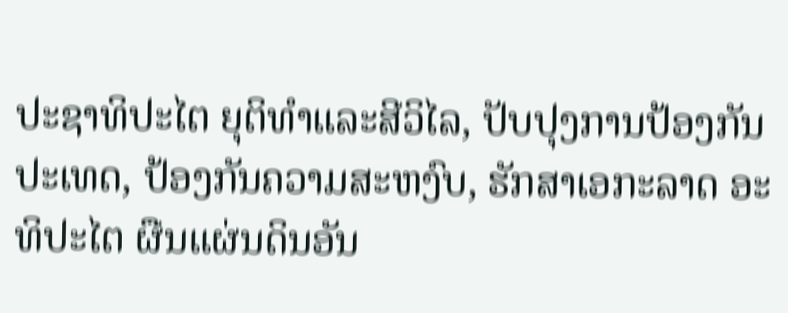ປະຊາທິປະໄຕ ຍຸຕິທຳແລະສີວິໄລ, ປັບປຸງການປ້ອງກັນປະເທດ, ປ້ອງກັນຄວາມສະຫງົບ, ຮັກສາເອກະລາດ ອະທິປະໄຕ ຜືນແຜ່ນດິນອັນ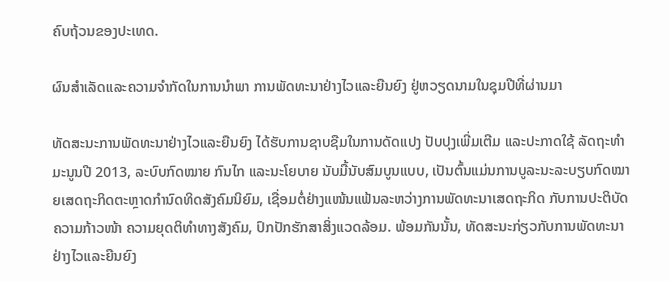ຄົບຖ້ວນຂອງປະເທດ.

ຜົນສຳເລັດແລະຄວາມຈຳກັດໃນການນຳພາ ການພັດທະນາຢ່າງໄວແລະຍືນຍົງ ຢູ່ຫວຽດນາມໃນຊຸມປີທີ່ຜ່ານມາ

ທັດສະນະການພັດທະນາຢ່າງໄວແລະຍືນຍົງ ໄດ້ຮັບການຊາບຊືມໃນການດັດແປງ ປັບປຸງເພີ່ມເຕີມ ແລະປະກາດໃຊ້ ລັດຖະທຳມະນູນປີ 2013, ລະບົບກົດໝາຍ ກົນໄກ ແລະນະໂຍບາຍ ນັບມື້ນັບສົມບູນແບບ, ເປັນຕົ້ນແມ່ນການບູລະນະລະບຽບກົດໝາຍເສດຖະກິດຕະຫຼາດກຳນົດທິດສັງຄົມນິຍົມ, ເຊື່ອມຕໍ່ຢ່າງແໜ້ນແຟ້ນລະຫວ່າງການພັດທະນາເສດຖະກິດ ກັບການປະຕິບັດຄວາມກ້າວໜ້າ ຄວາມຍຸດຕິທຳທາງສັງຄົມ, ປົກປັກຮັກສາສິ່ງແວດລ້ອມ. ພ້ອມກັນນັ້ນ, ທັດສະນະກ່ຽວກັບການພັດທະນາຢ່າງໄວແລະຍືນຍົງ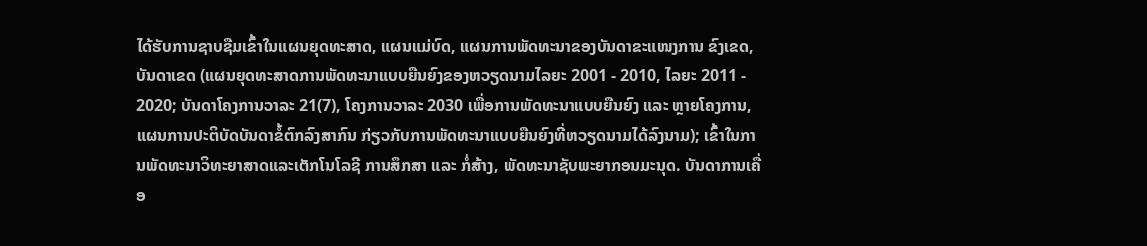ໄດ້ຮັບການຊາບຊືມເຂົ້າໃນແຜນຍຸດທະສາດ, ແຜນແມ່ບົດ, ແຜນການພັດທະນາຂອງບັນດາຂະແໜງການ ຂົງເຂດ, ບັນດາເຂດ (ແຜນຍຸດທະສາດການພັດທະນາແບບຍືນຍົງຂອງຫວຽດນາມໄລຍະ 2001 - 2010, ໄລຍະ 2011 - 2020; ບັນດາໂຄງການວາລະ 21(7), ໂຄງການວາລະ 2030 ເພື່ອການພັດທະນາແບບຍືນຍົງ ແລະ ຫຼາຍໂຄງການ, ແຜນການປະຕິບັດບັນດາຂໍ້ຕົກລົງສາກົນ ກ່ຽວກັບການພັດທະນາແບບຍືນຍົງທີ່ຫວຽດນາມໄດ້ລົງນາມ); ເຂົ້າໃນການພັດທະນາວິທະຍາສາດແລະເຕັກໂນໂລຊີ ການສຶກສາ ແລະ ກໍ່ສ້າງ, ພັດທະນາຊັບພະຍາກອນມະນຸດ. ບັນດາການເຄື່ອ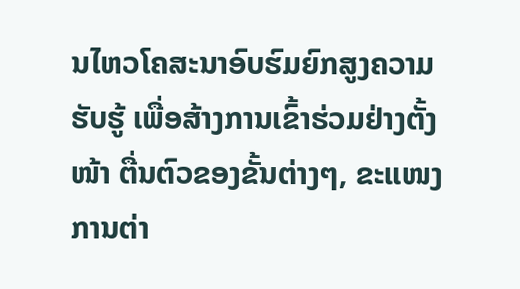ນໄຫວໂຄສະນາອົບຮົມຍົກສູງຄວາມຮັບຮູ້ ເພື່ອສ້າງການເຂົ້າຮ່ວມຢ່າງຕັ້ງໜ້າ ຕື່ນຕົວຂອງຂັ້ນຕ່າງໆ, ຂະແໜງການຕ່າ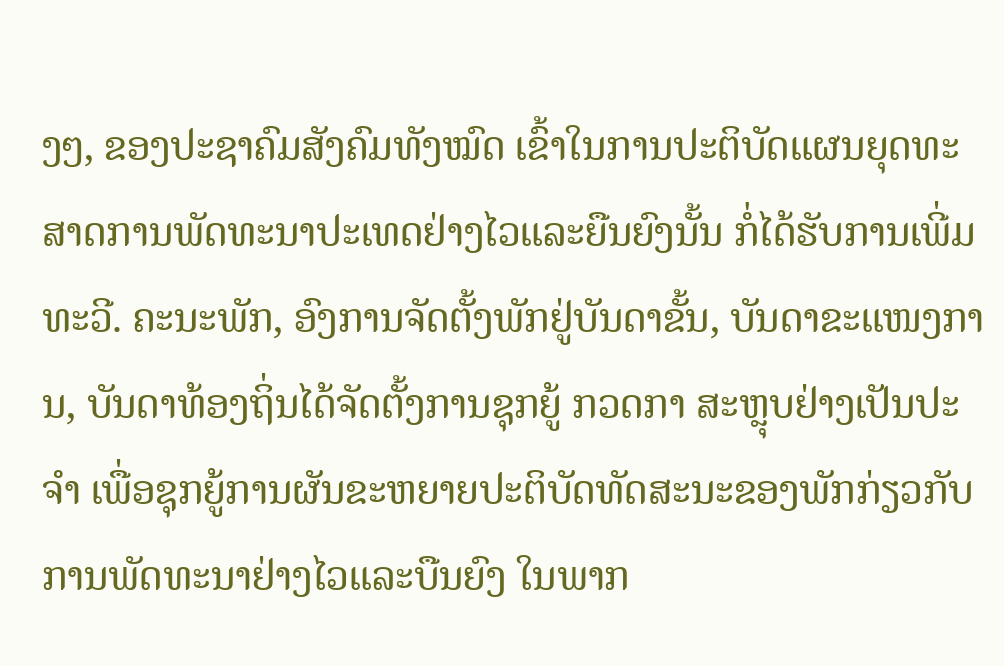ງໆ, ຂອງປະຊາຄົມສັງຄົມທັງໝົດ ເຂົ້າໃນການປະຕິບັດແຜນຍຸດທະສາດການພັດທະນາປະເທດຢ່າງໄວແລະຍືນຍົງນັ້ນ ກໍ່ໄດ້ຮັບການເພີ່ມທະວີ. ຄະນະພັກ, ອົງການຈັດຕັ້ງພັກຢູ່ບັນດາຂັ້ນ, ບັນດາຂະແໜງການ, ບັນດາທ້ອງຖິ່ນໄດ້ຈັດຕັ້ງການຊຸກຍູ້ ກວດກາ ສະຫຼຸບຢ່າງເປັນປະຈຳ ເພື່ອຊຸກຍູ້ການຜັນຂະຫຍາຍປະຕິບັດທັດສະນະຂອງພັກກ່ຽວກັບການພັດທະນາຢ່າງໄວແລະບືນຍົງ ໃນພາກ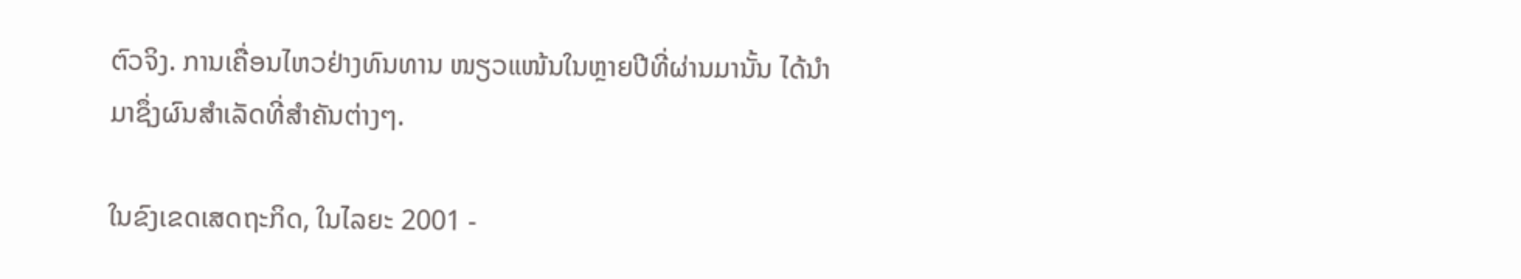ຕົວຈິງ. ການເຄື່ອນໄຫວຢ່າງທົນທານ ໜຽວແໜ້ນໃນຫຼາຍປີທີ່ຜ່ານມານັ້ນ ໄດ້ນຳມາຊຶ່ງຜົນສຳເລັດທີ່ສຳຄັນຕ່າງໆ.

ໃນຂົງເຂດເສດຖະກິດ, ໃນໄລຍະ 2001 -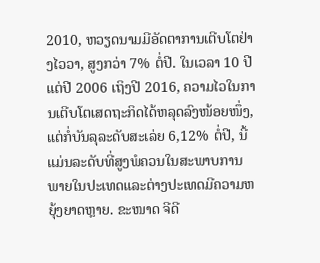2010, ຫວຽດນາມມີອັດຕາການເຕີບໂຕຢ່າງໄວວາ, ສູງກວ່າ 7% ຕໍ່ປີ. ໃນເວລາ 10 ປີ ແຕ່ປີ 2006 ເຖິງປີ 2016, ຄວາມໄວໃນການເຕີບໂຕເສດຖະກິດໄດ້ຫລຸດລົງໜ້ອຍໜຶ່ງ, ແຕ່ກໍ່ບັນລຸລະດັບສະເລ່ຍ 6,12% ຕໍ່ປີ, ນີ້ແມ່ນລະດັບທີ່ສູງພໍຄວນໃນສະພາບການພາຍໃນປະເທດແລະຕ່າງປະເທດມີຄວາມຫຍຸ້ງຍາດຫຼາຍ. ຂະໜາດ ຈີດີ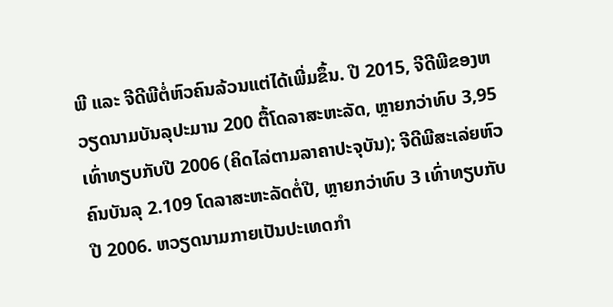ພີ ແລະ ຈີດີພີຕໍ່ຫົວຄົນລ້ວນແຕ່ໄດ້ເພີ່ມຂຶ້ນ. ປີ 2015, ຈີດີພີຂອງຫວຽດນາມບັນລຸປະມານ 200 ຕື້ໂດລາສະຫະລັດ, ຫຼາຍກວ່າທົບ 3,95 ເທົ່າທຽບກັບປີ 2006 (ຄິດໄລ່ຕາມລາຄາປະຈຸບັນ); ຈີດີພີສະເລ່ຍຫົວຄົນບັນລຸ 2.109 ໂດລາສະຫະລັດຕໍ່ປີ, ຫຼາຍກວ່າທົບ 3 ເທົ່າທຽບກັບປີ 2006. ຫວຽດນາມກາຍເປັນປະເທດກຳ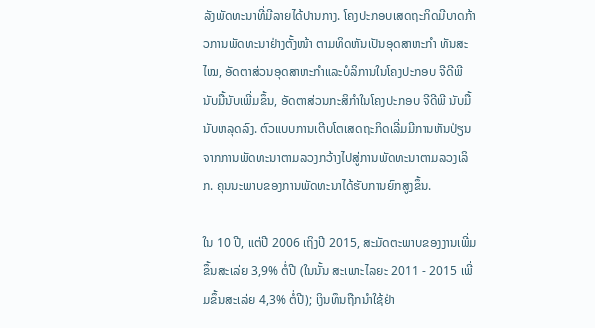ລັງພັດທະນາທີ່ມີລາຍໄດ້ປານກາງ. ໂຄງປະກອບເສດຖະກິດມີບາດກ້າວການພັດທະນາຢ່າງຕັ້ງໜ້າ ຕາມທິດຫັນເປັນອຸດສາຫະກຳ ທັນສະໄໝ, ອັດຕາສ່ວນອຸດສາຫະກຳແລະບໍລິການໃນໂຄງປະກອບ ຈີດີພີ ນັບມື້ນັບເພີ່ມຂຶ້ນ, ອັດຕາສ່ວນກະສິກຳໃນໂຄງປະກອບ ຈີດີພີ ນັບມື້ນັບຫລຸດລົງ. ຕົວແບບການເຕີບໂຕເສດຖະກິດເລີ່ມມີການຫັນປ່ຽນ ຈາກການພັດທະນາຕາມລວງກວ້າງໄປສູ່ການພັດທະນາຕາມລວງເລິກ. ຄຸນນະພາບຂອງການພັດທະນາໄດ້ຮັບການຍົກສູງຂຶ້ນ.

ໃນ 10 ປີ, ແຕ່ປີ 2006 ເຖິງປີ 2015, ສະມັດຕະພາບຂອງງານເພີ່ມຂຶ້ນສະເລ່ຍ 3,9% ຕໍ່ປີ (ໃນນັ້ນ ສະເພາະໄລຍະ 2011 - 2015 ເພີ່ມຂຶ້ນສະເລ່ຍ 4,3% ຕໍ່ປີ); ເງິນທຶນຖືກນຳໃຊ້ຢ່າ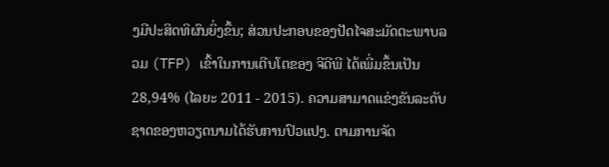ງມີປະສິດທິຜົນຍິ່ງຂຶ້ນ; ສ່ວນປະກອບຂອງປັດໄຈສະມັດຕະພາບລວມ (TFP) ເຂົ້າໃນການເຕີບໂຕຂອງ ຈີດີພີ ໄດ້ເພີ່ມຂຶ້ນເປັນ 28,94% (ໄລຍະ 2011 - 2015). ຄວາມສາມາດແຂ່ງຂັນລະດັບຊາດຂອງຫວຽດນາມໄດ້ຮັບການປົວແປງ. ຕາມການຈັດ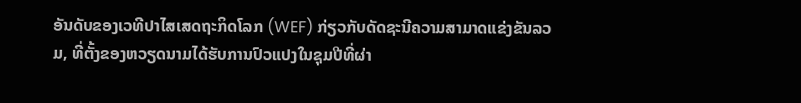ອັນດັບຂອງເວທີປາໄສເສດຖະກິດໂລກ (WEF) ກ່ຽວກັບດັດຊະນີຄວາມສາມາດແຂ່ງຂັນລວມ, ທີ່ຕັ້ງຂອງຫວຽດນາມໄດ້ຮັບການປົວແປງໃນຊຸມປີທີ່ຜ່າ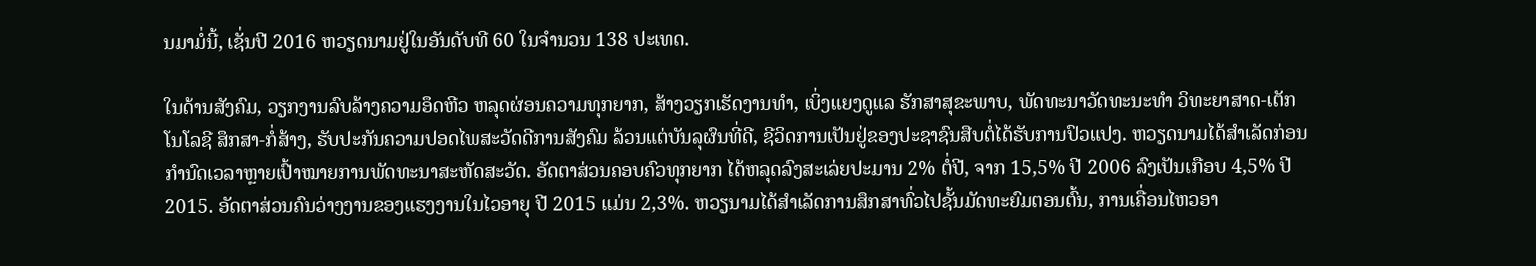ນມາມໍ່ນີ້, ເຊັ່ນປີ 2016 ຫວຽດນາມຢູ່ໃນອັນດັບທີ 60 ໃນຈຳນວນ 138 ປະເທດ.

ໃນດ້ານສັງຄົມ, ວຽກງານລົບລ້າງຄວາມອຶດຫີວ ຫລຸດຜ່ອນຄວາມທຸກຍາກ, ສ້າງວຽກເຮັດງານທຳ, ເບິ່ງແຍງດູແລ ຮັກສາສຸຂະພາບ, ພັດທະນາວັດທະນະທຳ ວິທະຍາສາດ-ເຕັກໂນໂລຊີ ສຶກສາ-ກໍ່ສ້າງ, ຮັບປະກັນຄວາມປອດໄພສະວັດດີການສັງຄົມ ລ້ວນແຕ່ບັນລຸຜົນທີ່ດີ, ຊີວິດການເປັນຢູ່ຂອງປະຊາຊົນສືບຕໍ່ໄດ້ຮັບການປົວແປງ. ຫວຽດນາມໄດ້ສຳເລັດກ່ອນກຳນົດເວລາຫຼາຍເປົ້າໝາຍການພັດທະນາສະຫັດສະວັດ. ອັດຕາສ່ວນຄອບຄົວທຸກຍາກ ໄດ້ຫລຸດລົງສະເລ່ຍປະມານ 2% ຕໍ່ປີ, ຈາກ 15,5% ປີ 2006 ລົງເປັນເກືອບ 4,5% ປີ 2015. ອັດຕາສ່ວນຄົນວ່າງງານຂອງແຮງງານໃນໄວອາຍຸ ປີ 2015 ແມ່ນ 2,3%. ຫວຽນາມໄດ້ສຳເລັດການສຶກສາທົ່ວໄປຊັ້ນມັດທະຍົມຕອນຕົ້ນ, ການເຄື່ອນໄຫວອາ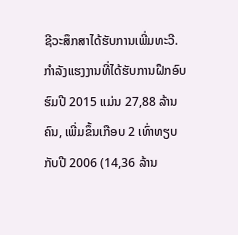ຊີວະສຶກສາໄດ້ຮັບການເພີ່ມທະວີ. ກຳລັງແຮງງານທີ່ໄດ້ຮັບການຝຶກອົບຮົມປີ 2015 ແມ່ນ 27,88 ລ້ານຄົນ, ເພີ່ມຂຶ້ນເກືອບ 2 ເທົ່າທຽບກັບປີ 2006 (14,36 ລ້ານ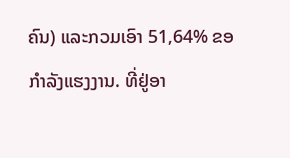ຄົນ) ແລະກວມເອົາ 51,64% ຂອກຳລັງແຮງງານ. ທີ່ຢູ່ອາ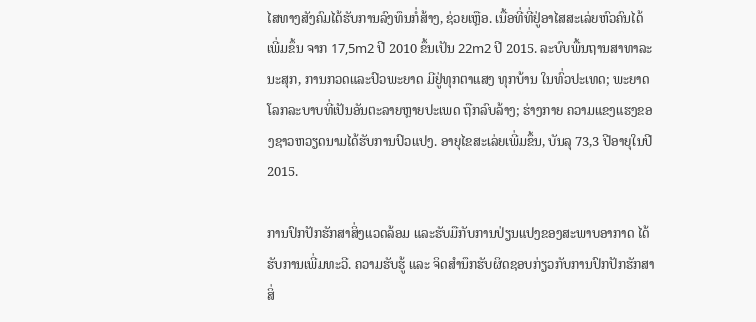ໄສທາງສັງຄົມໄດ້ຮັບການລົງທຶນກໍ່ສ້າງ, ຊ່ວຍເຫຼືອ. ເນື້ອທີ່ທີ່ຢູ່ອາໄສສະເລ່ຍຫົວຄົນໄດ້ເພີ່ມຂຶ້ນ ຈາກ 17,5m2 ປີ 2010 ຂຶ້ນເປັນ 22m2 ປີ 2015. ລະບົບພື້ນຖານສາທາລະນະສຸກ, ການກວດແລະປົວພະຍາດ ມີຢູ່ທຸກຕາແສງ ທຸກບ້ານ ໃນທົ່ວປະເທດ; ພະຍາດ ໂລກລະບາບທີ່ເປັນອັນຕະລາຍຫຼາຍປະເພດ ຖືກລົບລ້າງ; ຮ່າງກາຍ ຄວາມແຂງແຮງຂອງຊາວຫວຽດນາມໄດ້ຮັບການປົວແປງ. ອາຍຸໄຂສະເລ່ຍເພີ່ມຂຶ້ນ, ບັນລຸ 73,3 ປີອາຍຸໃນປີ 2015.

ການປົກປັກຮັກສາສິ່ງແວດລ້ອມ ແລະຮັບມືກັບການປ່ຽນແປງຂອງສະພາບອາກາດ ໄດ້ຮັບການເພີ່ມທະວີ. ຄວາມຮັບຮູ້ ແລະ ຈິດສຳນຶກຮັບຜິດຊອບກ່ຽວກັບການປົກປັກຮັກສາສິ່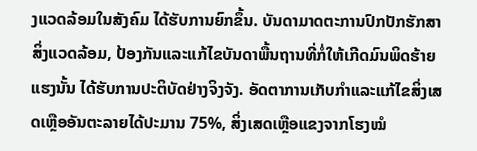ງແວດລ້ອມໃນສັງຄົມ ໄດ້ຮັບການຍົກຂຶ້ນ. ບັນດາມາດຕະການປົກປັກຮັກສາສິ່ງແວດລ້ອມ, ປ້ອງກັນແລະແກ້ໄຂບັນດາພື້ນຖານທີ່ກໍ່ໃຫ້ເກີດມົນພິດຮ້າຍແຮງນັ້ນ ໄດ້ຮັບການປະຕິບັດຢ່າງຈິງຈັງ. ອັດຕາການເກັບກຳແລະແກ້ໄຂສິ່ງເສດເຫຼືອອັນຕະລາຍໄດ້ປະມານ 75%, ສິ່ງເສດເຫຼືອແຂງຈາກໂຮງໝໍ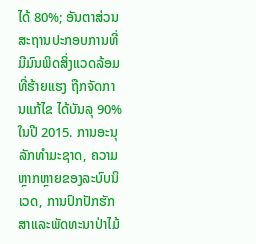ໄດ້ 80%; ອັນຕາສ່ວນສະຖານປະກອບການທີ່ມີມົນພິດສິ່ງແວດລ້ອມທີ່ຮ້າຍແຮງ ຖືກຈັດການແກ້ໄຂ ໄດ້ບັນລຸ 90% ໃນປີ 2015. ການອະນຸລັກທຳມະຊາດ, ຄວາມຫຼາກຫຼາຍຂອງລະບົບນິເວດ, ການປົກປັກຮັກສາແລະພັດທະນາປ່າໄມ້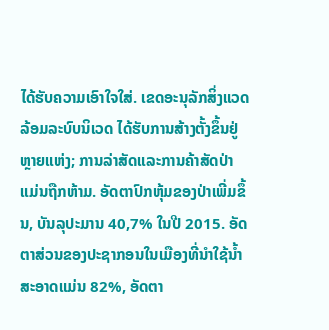ໄດ້ຮັບຄວາມເອົາໃຈໃສ່. ເຂດອະນຸລັກສິ່ງແວດລ້ອມລະບົບນິເວດ ໄດ້ຮັບການສ້າງຕັ້ງຂຶ້ນຢູ່ຫຼາຍແຫ່ງ; ການລ່າສັດແລະການຄ້າສັດປ່າແມ່ນຖືກຫ້າມ. ອັດຕາປົກຫຸ້ມຂອງປ່າເພີ່ມຂຶ້ນ, ບັນລຸປະມານ 40,7% ໃນປີ 2015. ອັດຕາສ່ວນຂອງປະຊາກອນໃນເມືອງທີ່ນຳໃຊ້ນ້ຳສະອາດແມ່ນ 82%, ອັດຕາ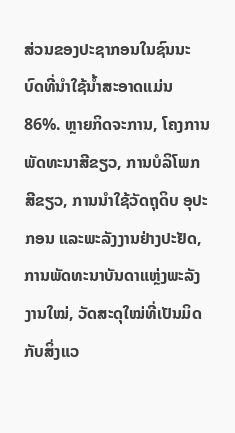ສ່ວນຂອງປະຊາກອນໃນຊົນນະບົດທີ່ນຳໃຊ້ນ້ຳສະອາດແມ່ນ 86%. ຫຼາຍກິດຈະການ, ໂຄງການພັດທະນາສີຂຽວ, ການບໍລິໂພກສີຂຽວ, ການນຳໃຊ້ວັດຖຸດິບ ອຸປະກອນ ແລະພະລັງງານຢ່າງປະຢັດ, ການພັດທະນາບັນດາແຫຼ່ງພະລັງງານໃໝ່, ວັດສະດຸໃໝ່ທີ່ເປັນມິດກັບສິ່ງແວ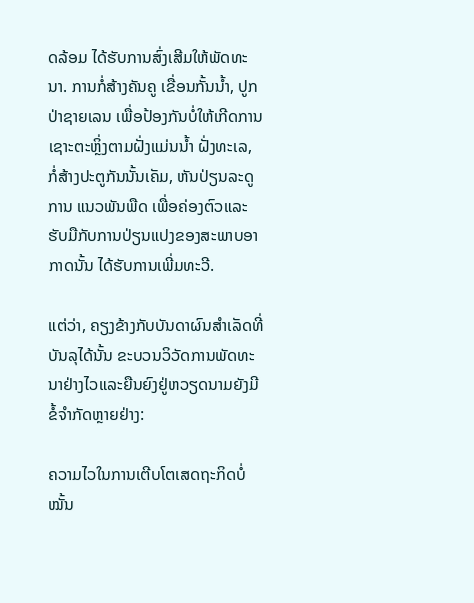ດລ້ອມ ໄດ້ຮັບການສົ່ງເສີມໃຫ້ພັດທະນາ. ການກໍ່ສ້າງຄັນຄູ ເຂື່ອນກັ້ນນ້ຳ, ປູກປ່າຊາຍເລນ ເພື່ອປ້ອງກັນບໍ່ໃຫ້ເກີດການເຊາະຕະຫຼິ່ງຕາມຝັ່ງແມ່ນນ້ຳ ຝັ່ງທະເລ, ກໍ່ສ້າງປະຕູກັນນັ້ນເຄັມ, ຫັນປ່ຽນລະດູການ ແນວພັນພືດ ເພື່ອຄ່ອງຕົວແລະຮັບມືກັບການປ່ຽນແປງຂອງສະພາບອາກາດນັ້ນ ໄດ້ຮັບການເພີ່ມທະວີ.

ແຕ່ວ່າ, ຄຽງຂ້າງກັບບັນດາຜົນສຳເລັດທີ່ບັນລຸໄດ້ນັ້ນ ຂະບວນວິວັດການພັດທະນາຢ່າງໄວແລະຍືນຍົງຢູ່ຫວຽດນາມຍັງມີຂໍ້ຈຳກັດຫຼາຍຢ່າງ:

ຄວາມໄວໃນການເຕີບໂຕເສດຖະກິດບໍ່ໝັ້ນ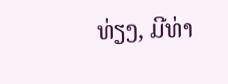ທ່ຽງ, ມີທ່າ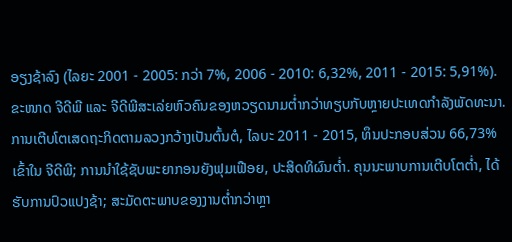ອຽງຊ້າລົງ (ໄລຍະ 2001 - 2005: ກວ່າ 7%, 2006 - 2010: 6,32%, 2011 - 2015: 5,91%). ຂະໜາດ ຈີດີພີ ແລະ ຈີດີພີສະເລ່ຍຫົວຄົນຂອງຫວຽດນາມຕ່ຳກວ່າທຽບກັບຫຼາຍປະເທດກຳລັງພັດທະນາ. ການເຕີບໂຕເສດຖະກິດຕາມລວງກວ້າງເປັນຕົ້ນຕໍ, ໄລບະ 2011 - 2015, ທຶນປະກອບສ່ວນ 66,73% ເຂົ້າໃນ ຈີດີພີ; ການນຳໃຊ້ຊັບພະຍາກອນຍັງຟຸມເຟືອຍ, ປະສິດທິຜົນຕ່ຳ. ຄຸນນະພາບການເຕີບໂຕຕ່ຳ, ໄດ້ຮັບການປົວແປງຊ້າ; ສະມັດຕະພາບຂອງງານຕ່ຳກວ່າຫຼາ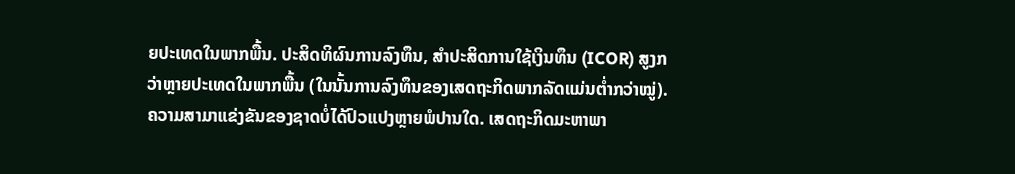ຍປະເທດໃນພາກພື້ນ. ປະສິດທິຜົນການລົງທຶນ, ສຳປະສິດການໃຊ້ເງິນທຶນ (ICOR) ສູງກວ່າຫຼາຍປະເທດໃນພາກພື້ນ (ໃນນັ້ນການລົງທຶນຂອງເສດຖະກິດພາກລັດແມ່ນຕ່ຳກວ່າໝູ່). ຄວາມສາມາແຂ່ງຂັນຂອງຊາດບໍ່ໄດ້ປົວແປງຫຼາຍພໍປານໃດ. ເສດຖະກິດມະຫາພາ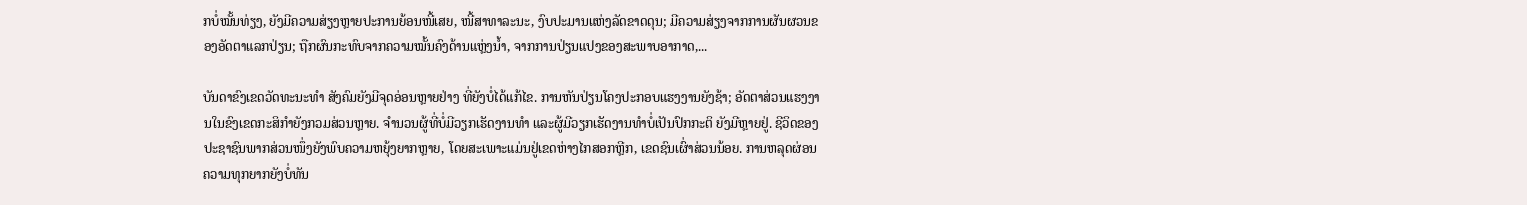ກບໍ່ໝັ້ນທ່ຽງ, ຍັງມີຄວາມສ່ຽງຫຼາຍປະການຍ້ອນໜີ້ເສຍ, ໜີ້ສາທາລະນະ, ງົບປະມານແຫ່ງລັດຂາດດຸນ; ມີຄວາມສ່ຽງຈາກການຜັນຜວນຂອງອັດຕາແລກປ່ຽນ; ຖືກຜົນກະທົບຈາກຄວາມໝັ້ນຄົງດ້ານແຫຼ່ງນ້ຳ, ຈາກການປ່ຽນແປງຂອງສະພາບອາກາດ,...

ບັນດາຂົງເຂດວັດທະນະທຳ ສັງຄົມຍັງມີຈຸດອ່ອນຫຼາຍຢ່າງ ທີ່ຍັງບໍ່ໄດ້ແກ້ໄຂ. ການຫັນປ່ຽນໂຄງປະກອບແຮງງານຍັງຊ້າ; ອັດຕາສ່ວນແຮງງານໃນຂົງເຂດກະສິກຳຍັງກວມສ່ວນຫຼາຍ. ຈຳນວນຜູ້ທີ່ບໍ່ມີວຽກເຮັດງານທຳ ແລະຜູ້ມີວຽກເຮັດງານທຳບໍ່ເປັນປົກກະຕິ ຍັງມີຫຼາຍຢູ່. ຊີວິດຂອງປະຊາຊົນພາກສ່ວນໜຶ່ງຍັງພົບຄວາມຫຍຸ້ງຍາກຫຼາຍ, ໂດຍສະເພາະແມ່ນຢູ່ເຂດຫ່າງໄກສອກຫຼີກ, ເຂດຊົນເຜົ່າສ່ວນນ້ອຍ. ການຫລຸດຜ່ອນຄວາມທຸກຍາກຍັງບໍ່ທັນ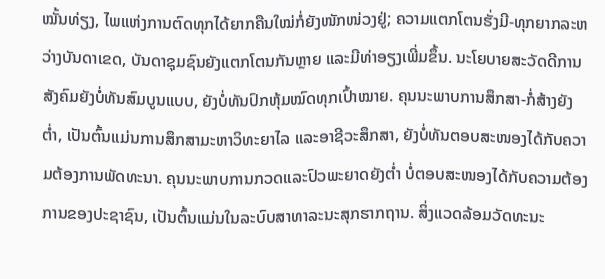ໝັ້ນທ່ຽງ, ໄພແຫ່ງການຕົດທຸກໄດ້ຍາກຄືນໃໝ່ກໍ່ຍັງໜັກໜ່ວງຢູ່; ຄວາມແຕກໂຕນຮັ່ງມີ-ທຸກຍາກລະຫວ່າງບັນດາເຂດ, ບັນດາຊຸມຊົນຍັງແຕກໂຕນກັນຫຼາຍ ແລະມີທ່າອຽງເພີ່ມຂຶ້ນ. ນະໂຍບາຍສະວັດດີການສັງຄົມຍັງບໍ່ທັນສົມບູນແບບ, ຍັງບໍ່ທັນປົກຫຸ້ມໝົດທຸກເປົ້າໝາຍ. ຄຸນນະພາບການສຶກສາ-ກໍ່ສ້າງຍັງຕ່ຳ, ເປັນຕົ້ນແມ່ນການສຶກສາມະຫາວິທະຍາໄລ ແລະອາຊີວະສຶກສາ, ຍັງບໍ່ທັນຕອບສະໜອງໄດ້ກັບຄວາມຕ້ອງການພັດທະນາ. ຄຸນນະພາບການກວດແລະປົວພະຍາດຍັງຕ່ຳ ບໍ່ຕອບສະໜອງໄດ້ກັບຄວາມຕ້ອງການຂອງປະຊາຊົນ, ເປັນຕົ້ນແມ່ນໃນລະບົບສາທາລະນະສຸກຮາກຖານ. ສິ່ງແວດລ້ອມວັດທະນະ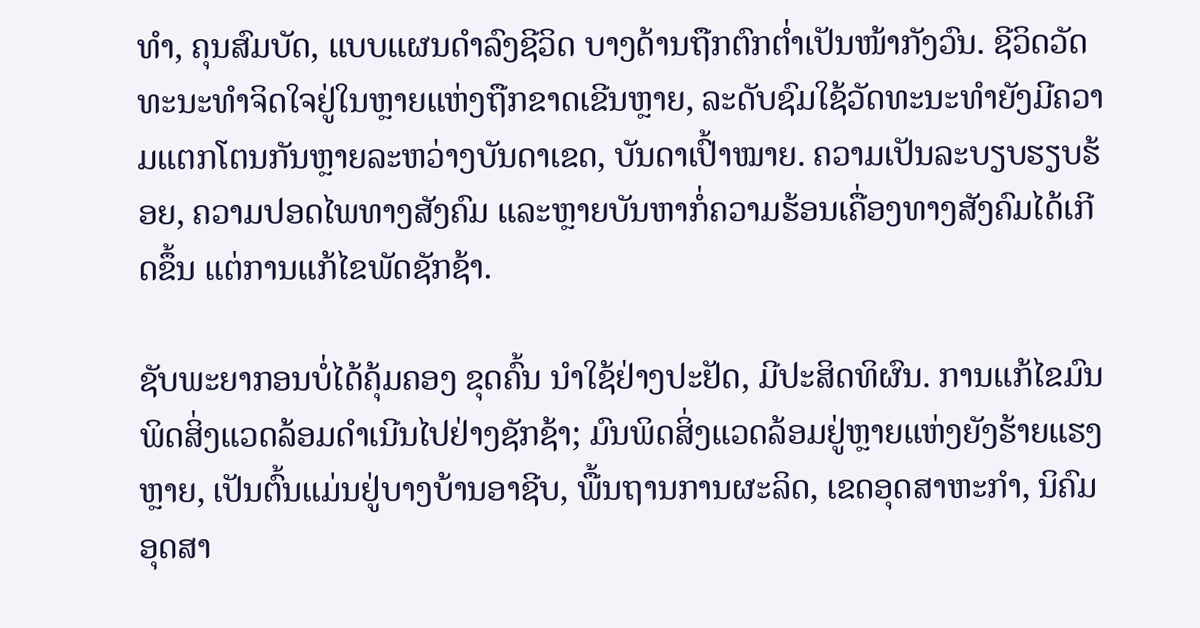ທຳ, ຄຸນສົມບັດ, ແບບແຜນດຳລົງຊີວິດ ບາງດ້ານຖືກຕົກຕ່ຳເປັນໜ້າກັງວົນ. ຊີວິດວັດທະນະທຳຈິດໃຈຢູ່ໃນຫຼາຍແຫ່ງຖືກຂາດເຂີນຫຼາຍ, ລະດັບຊົມໃຊ້ວັດທະນະທຳຍັງມີຄວາມແຕກໂຕນກັນຫຼາຍລະຫວ່າງບັນດາເຂດ, ບັນດາເປົ້າໝາຍ. ຄວາມເປັນລະບຽບຮຽບຮ້ອຍ, ຄວາມປອດໄພທາງສັງຄົມ ແລະຫຼາຍບັນຫາກໍ່ຄວາມຮ້ອນເຄື່ອງທາງສັງຄົມໄດ້ເກີດຂຶ້ນ ແຕ່ການແກ້ໄຂພັດຊັກຊ້າ.

ຊັບພະຍາກອນບໍ່ໄດ້ຄຸ້ມຄອງ ຂຸດຄົ້ນ ນຳໃຊ້ຢ່າງປະຢັດ, ມີປະສິດທິຜົນ. ການແກ້ໄຂມົນພິດສິ່ງແວດລ້ອມດຳເນີນໄປຢ່າງຊັກຊ້າ; ມົນພິດສິ່ງແວດລ້ອມຢູ່ຫຼາຍແຫ່ງຍັງຮ້າຍແຮງຫຼາຍ, ເປັນຕົ້ນແມ່ນຢູ່ບາງບ້ານອາຊີບ, ພື້ນຖານການຜະລິດ, ເຂດອຸດສາຫະກຳ, ນິຄົມອຸດສາ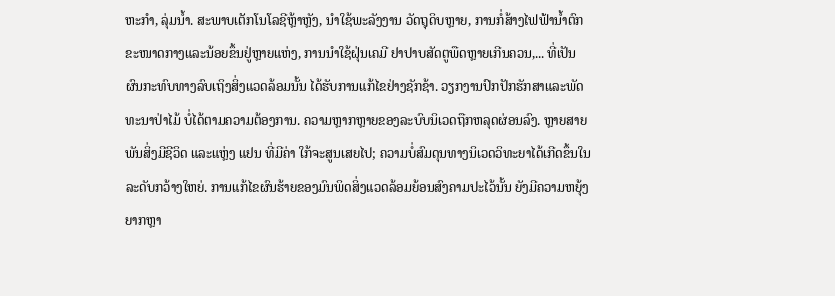ຫະກຳ, ລຸ່ມນ້ຳ. ສະພາບເຕັກໂນໂລຊີຫຼ້າຫຼັງ, ນຳໃຊ້ພະລັງງານ ວັດຖຸດິບຫຼາຍ, ການກໍ່ສ້າງໄຟຟ້ານ້ຳຕົກຂະໜາດກາງແລະນ້ອຍຂຶ້ນຢູ່ຫຼາຍແຫ່ງ, ການນຳໃຊ້ຝຸ່ນເຄມີ ຢາປາບສັດຕູພືດຫຼາຍເກີນຄວນ,... ທີ່ເປັນຜົນກະທົບທາງລົບເຖິງສິ່ງແວດລ້ອມນັ້ນ ໄດ້ຮັບການແກ້ໄຂຢ່າງຊັກຊ້າ. ວຽກງານປົກປັກຮັກສາແລະພັດທະນາປ່າໄມ້ ບໍ່ໄດ້ຕາມຄວາມຕ້ອງການ. ຄວາມຫຼາກຫຼາຍຂອງລະບົບນິເວດຖືກຫລຸດຜ່ອນລົງ. ຫຼາຍສາຍພັນສິ່ງມີຊີວິດ ແລະແຫຼ່ງ ແຢນ ທີ່ມີຄ່າ ໃກ້ຈະສູນເສຍໄປ; ຄວາມບໍ່ສົມດຸນທາງນິເວດວິທະຍາໄດ້ເກີດຂຶ້ນໃນລະດັບກວ້າງໃຫຍ່. ການແກ້ໄຂຜົນຮ້າຍຂອງມົນພິດສິ່ງແວດລ້ອມຍ້ອນສົງຄາມປະໄວ້ນັ້ນ ຍັງມີຄວາມຫຍຸ້ງຍາກຫຼາ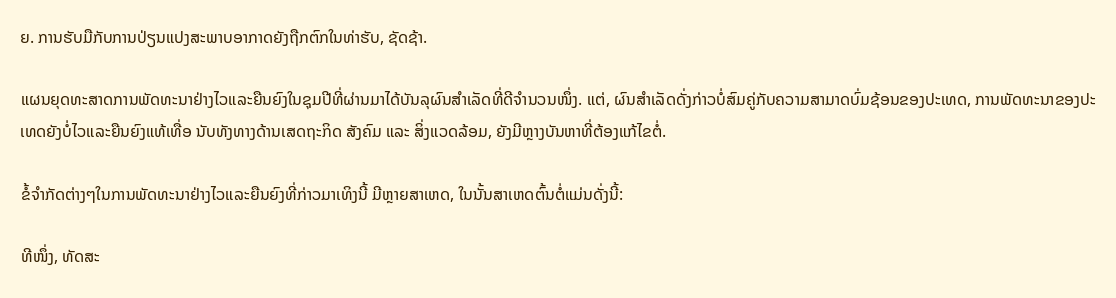ຍ. ການຮັບມືກັບການປ່ຽນແປງສະພາບອາກາດຍັງຖືກຕົກໃນທ່າຮັບ, ຊັດຊ້າ.

ແຜນຍຸດທະສາດການພັດທະນາຢ່າງໄວແລະຍືນຍົງໃນຊຸມປີທີ່ຜ່ານມາໄດ້ບັນລຸຜົນສຳເລັດທີ່ດີຈຳນວນໜຶ່ງ. ແຕ່, ຜົນສຳເລັດດັ່ງກ່າວບໍ່ສົມຄູ່ກັບຄວາມສາມາດບົ່ມຊ້ອນຂອງປະເທດ, ການພັດທະນາຂອງປະເທດຍັງບໍ່ໄວແລະຍືນຍົງແທ້ເທື່ອ ນັບທັງທາງດ້ານເສດຖະກິດ ສັງຄົມ ແລະ ສິ່ງແວດລ້ອມ, ຍັງມີຫຼາງບັນຫາທີ່ຕ້ອງແກ້ໄຂຕໍ່.

ຂໍ້ຈຳກັດຕ່າງໆໃນການພັດທະນາຢ່າງໄວແລະຍືນຍົງທີ່ກ່າວມາເທິງນີ້ ມີຫຼາຍສາເຫດ, ໃນນັ້ນສາເຫດຕົ້ນຕໍ່ແມ່ນດັ່ງນີ້:

ທີໜຶ່ງ, ທັດສະ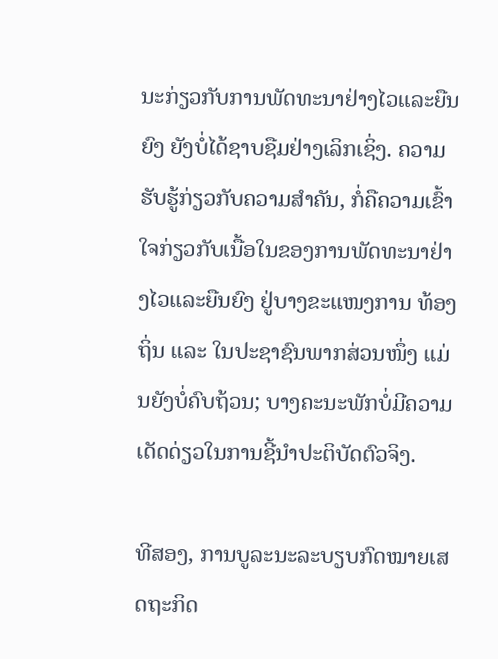ນະກ່ຽວກັບການພັດທະນາຢ່າງໄວແລະຍືນຍົງ ຍັງບໍ່ໄດ້ຊາບຊືມຢ່າງເລິກເຊິ່ງ. ຄວາມຮັບຮູ້ກ່ຽວກັບຄວາມສຳຄັນ, ກໍ່ຄືຄວາມເຂົ້າໃຈກ່ຽວກັບເນື້ອໃນຂອງການພັດທະນາຢ່າງໄວແລະຍືນຍົງ ຢູ່ບາງຂະແໜງການ ທ້ອງຖິ່ນ ແລະ ໃນປະຊາຊົນພາກສ່ວນໜຶ່ງ ແມ່ນຍັງບໍ່ຄົບຖ້ວນ; ບາງຄະນະພັກບໍ່ມີຄວາມເດັດດ່ຽວໃນການຊີ້ນຳປະຕິບັດຕົວຈິງ.

ທີສອງ, ການບູລະນະລະບຽບກົດໝາຍເສດຖະກິດ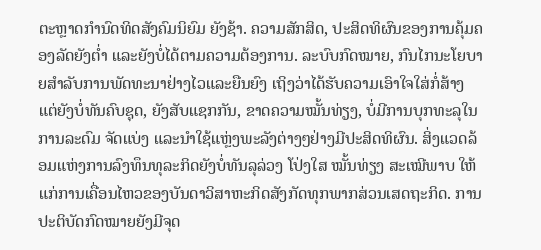ຕະຫຼາດກຳນົດທິດສັງຄົມນິຍົມ ຍັງຊ້າ. ຄວາມສັກສິດ, ປະສິດທິຜົນຂອງການຄຸ້ມຄອງລັດຍັງຕ່ຳ ແລະຍັງບໍ່ໄດ້ຕາມຄວາມຕ້ອງການ. ລະບົບກົດໝາຍ, ກົນໄກນະໂຍບາຍສຳລັບການພັດທະນາຢ່າງໄວແລະຍືນຍົງ ເຖິງວ່າໄດ້ຮັບຄວາມເອົາໃຈໃສ່ກໍ່ສ້າງ ແຕ່ຍັງບໍ່ທັນຄົບຊຸດ, ຍັງສັບແຊກກັນ, ຂາດຄວາມໝັ້ນທ່ຽງ, ບໍ່ມີການບຸກທະລຸໃນການລະດົມ ຈັດແບ່ງ ແລະນຳໃຊ້ແຫຼ່ງພະລັງຕ່າງໆຢ່າງມີປະສິດທິຜົນ. ສິ່ງແວດລ້ອມແຫ່ງການລົງທຶນທຸລະກິດຍັງບໍ່ທັນລຸລ່ວງ ໂປ່ງໃສ ໝັ້ນທ່ຽງ ສະເໝີພາບ ໃຫ້ແກ່ການເຄື່ອນໄຫວຂອງບັນດາວິສາຫະກິດສັງກັດທຸກພາກສ່ວນເສດຖະກິດ. ການປະຕິບັດກົດໝາຍຍັງມີຈຸດ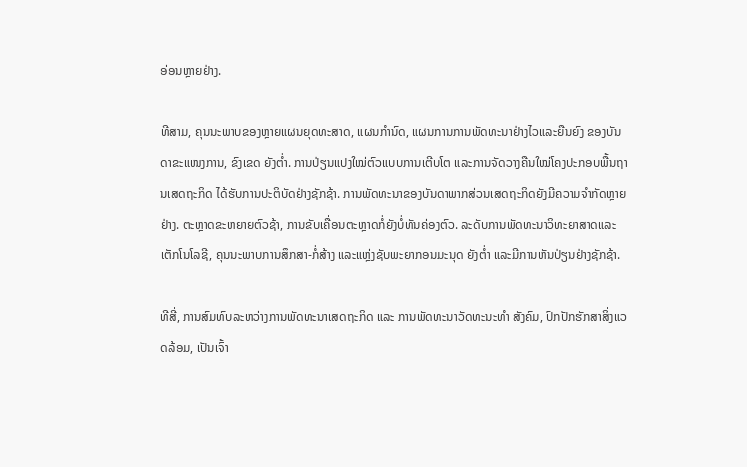ອ່ອນຫຼາຍຢ່າງ.

ທີສາມ, ຄຸນນະພາບຂອງຫຼາຍແຜນຍຸດທະສາດ, ແຜນກຳນົດ, ແຜນການການພັດທະນາຢ່າງໄວແລະຍືນຍົງ ຂອງບັນດາຂະແໜງການ, ຂົງເຂດ ຍັງຕ່ຳ. ການປ່ຽນແປງໃໝ່ຕົວແບບການເຕີບໂຕ ແລະການຈັດວາງຄືນໃໝ່ໂຄງປະກອບພື້ນຖານເສດຖະກິດ ໄດ້ຮັບການປະຕິບັດຢ່າງຊັກຊ້າ. ການພັດທະນາຂອງບັນດາພາກສ່ວນເສດຖະກິດຍັງມີຄວາມຈຳກັດຫຼາຍຢ່າງ. ຕະຫຼາດຂະຫຍາຍຕົວຊ້າ, ການຂັບເຄື່ອນຕະຫຼາດກໍ່ຍັງບໍ່ທັນຄ່ອງຕົວ. ລະດັບການພັດທະນາວິທະຍາສາດແລະເຕັກໂນໂລຊີ, ຄຸນນະພາບການສຶກສາ-ກໍ່ສ້າງ ແລະແຫຼ່ງຊັບພະຍາກອນມະນຸດ ຍັງຕ່ຳ ແລະມີການຫັນປ່ຽນຢ່າງຊັກຊ້າ.

ທີສີ່, ການສົມທົບລະຫວ່າງການພັດທະນາເສດຖະກິດ ແລະ ການພັດທະນາວັດທະນະທຳ ສັງຄົມ, ປົກປັກຮັກສາສິ່ງແວດລ້ອມ, ເປັນເຈົ້າ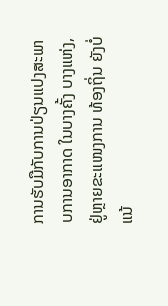ການຮັບມືກັບການປ່ຽນແປງສະພາບການອາກາດ ໃນບາງຄັ້ງ ບາງແຫ່ງ, ຢູ່ຫຼາຍຂະແໜງການ ທ້ອງຖິ່ນ ຍັງບໍ່ແນ້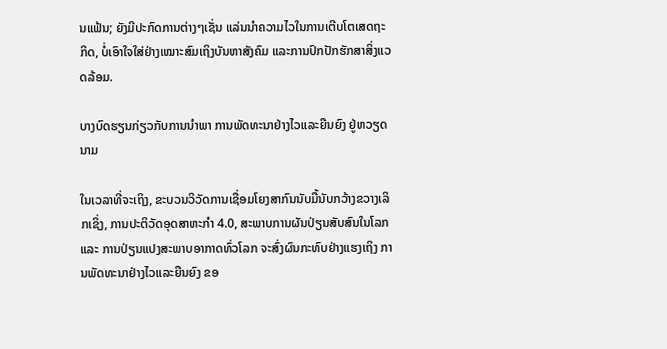ນແຟ້ນ; ຍັງມີປະກົດການຕ່າງໆເຊັ່ນ ແລ່ນນຳຄວາມໄວໃນການເຕີບໂຕເສດຖະກິດ, ບໍ່ເອົາໃຈໃສ່ຢ່າງເໝາະສົມເຖິງບັນຫາສັງຄົມ ແລະການປົກປັກຮັກສາສິ່ງແວດລ້ອມ.

ບາງບົດຮຽນກ່ຽວກັບການນຳພາ ການພັດທະນາຢ່າງໄວແລະຍືນຍົງ ຢູ່ຫວຽດນາມ

ໃນເວລາທີ່ຈະເຖິງ, ຂະບວນວິວັດການເຊື່ອມໂຍງສາກົນນັບມື້ນັບກວ້າງຂວາງເລິກເຊິ່ງ, ການປະຕິວັດອຸດສາຫະກຳ 4.0, ສະພາບການຜັນປ່ຽນສັບສົນໃນໂລກ ແລະ ການປ່ຽນແປງສະພາບອາກາດທົ່ວໂລກ ຈະສົ່ງຜົນກະທົບຢ່າງແຮງເຖິງ ການພັດທະນາຢ່າງໄວແລະຍືນຍົງ ຂອ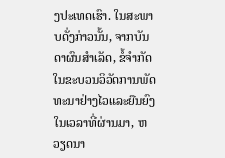ງປະເທດເຮົາ. ໃນສະພາບດັ່ງກ່າວນັ້ນ, ຈາກບັນດາຜົນສຳເລັດ, ຂໍ້ຈຳກັດ ໃນຂະບວນວິວັດການພັດທະນາຢ່າງໄວແລະຍືນຍົງ ໃນເວລາທີ່ຜ່ານມາ, ຫວຽດນາ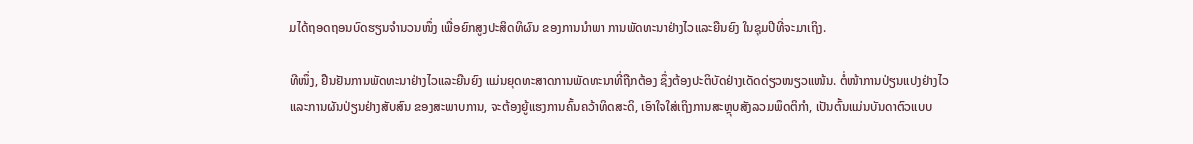ມໄດ້ຖອດຖອນບົດຮຽນຈຳນວນໜຶ່ງ ເພື່ອຍົກສູງປະສິດທິຜົນ ຂອງການນຳພາ ການພັດທະນາຢ່າງໄວແລະຍືນຍົງ ໃນຊຸມປີທີ່ຈະມາເຖິງ.

ທີໜຶ່ງ, ຢືນຢັນການພັດທະນາຢ່າງໄວແລະຍືນຍົງ ແມ່ນຍຸດທະສາດການພັດທະນາທີ່ຖືກຕ້ອງ ຊຶ່ງຕ້ອງປະຕິບັດຢ່າງເດັດດ່ຽວໜຽວແໜ້ນ. ຕໍ່ໜ້າການປ່ຽນແປງຢ່າງໄວແລະການຜັນປ່ຽນຢ່າງສັບສົນ ຂອງສະພາບການ, ຈະຕ້ອງຍູ້ແຮງການຄົ້ນຄວ້າທິດສະດິ, ເອົາໃຈໃສ່ເຖິງການສະຫຼຸບສັງລວມພຶດຕິກຳ, ເປັນຕົ້ນແມ່ນບັນດາຕົວແບບ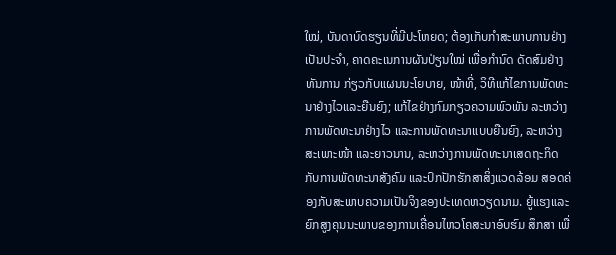ໃໝ່, ບັນດາບົດຮຽນທີ່ມີປະໂຫຍດ; ຕ້ອງເກັບກຳສະພາບການຢ່າງເປັນປະຈຳ, ຄາດຄະເນການຜັນປ່ຽນໃໝ່ ເພື່ອກຳນົດ ດັດສົມຢ່າງທັນການ ກ່ຽວກັບແຜນນະໂຍບາຍ, ໜ້າທີ່, ວິທີແກ້ໄຂການພັດທະນາຢ່າງໄວແລະຍືນຍົງ; ແກ້ໄຂຢ່າງກົມກຽວຄວາມພົວພັນ ລະຫວ່າງການພັດທະນາຢ່າງໄວ ແລະການພັດທະນາແບບຍືນຍົງ, ລະຫວ່າງສະເພາະໜ້າ ແລະຍາວນານ, ລະຫວ່າງການພັດທະນາເສດຖະກິດ ກັບການພັດທະນາສັງຄົມ ແລະປົກປັກຮັກສາສິ່ງແວດລ້ອມ ສອດຄ່ອງກັບສະພາບຄວາມເປັນຈິງຂອງປະເທດຫວຽດນາມ. ຍູ້ແຮງແລະຍົກສູງຄຸນນະພາບຂອງການເຄື່ອນໄຫວໂຄສະນາອົບຮົມ ສຶກສາ ເພື່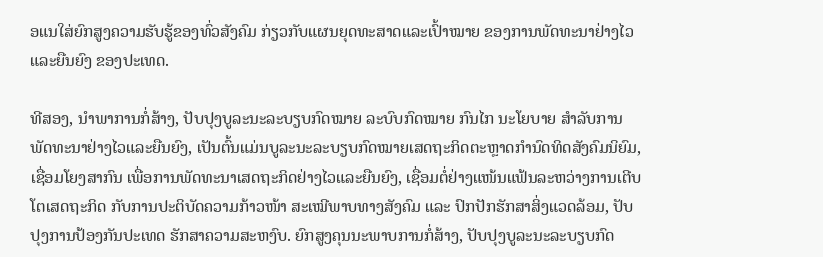ອແນໃສ່ຍົກສູງຄວາມຮັບຮູ້ຂອງທົ່ວສັງຄົມ ກ່ຽວກັບແຜນຍຸດທະສາດແລະເປົ້າໝາຍ ຂອງການພັດທະນາຢ່າງໄວແລະຍືນຍົງ ຂອງປະເທດ.

ທີສອງ, ນຳພາການກໍ່ສ້າງ, ປັບປຸງບູລະນະລະບຽບກົດໝາຍ ລະບົບກົດໝາຍ ກົນໄກ ນະໂຍບາຍ ສຳລັບການພັດທະນາຢ່າງໄວແລະຍືນຍົງ, ເປັນຕົ້ນແມ່ນບູລະນະລະບຽບກົດໝາຍເສດຖະກິດຕະຫຼາດກຳນົດທິດສັງຄົມນິຍົມ, ເຊື່ອມໂຍງສາກົນ ເພື່ອການພັດທະນາເສດຖະກິດຢ່າງໄວແລະຍືນຍົງ, ເຊື່ອມຕໍ່ຢ່າງແໜ້ນແຟ້ນລະຫວ່າງການເຕີບໂຕເສດຖະກິດ ກັບການປະຕິບັດຄວາມກ້າວໜ້າ ສະເໝີພາບທາງສັງຄົມ ແລະ ປົກປັກຮັກສາສິ່ງແວດລ້ອມ, ປັບປຸງການປ້ອງກັນປະເທດ ຮັກສາຄວາມສະຫງົບ. ຍົກສູງຄຸນນະພາບການກໍ່ສ້າງ, ປັບປຸງບູລະນະລະບຽບກົດ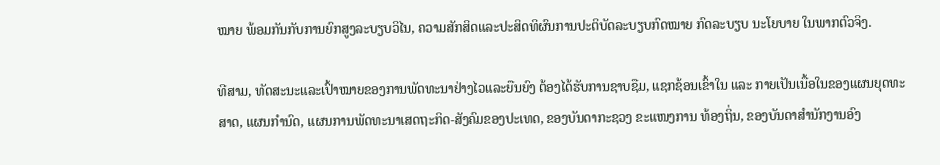ໝາຍ ພ້ອມກັນກັບການຍົກສູງລະບຽບວິໄນ, ຄວາມສັກສິດແລະປະສິດທິຜົນການປະຕິບັດລະບຽບກົດໝາຍ ກົດລະບຽບ ນະໂຍບາຍ ໃນພາກຕົວຈິງ.

ທີສາມ, ທັດສະນະແລະເປົ້າໝາຍຂອງການພັດທະນາຢ່າງໄວແລະຍືນຍົງ ຕ້ອງໄດ້ຮັບການຊາບຊືມ, ແຊກຊ້ອນເຂົ້າໃນ ແລະ ກາຍເປັນເນື້ອໃນຂອງແຜນຍຸດທະສາດ, ແຜນກຳນົດ, ແຜນການພັດທະນາເສດຖະກິດ-ສັງຄົມຂອງປະເທດ, ຂອງບັນດາກະຊວງ ຂະແໜງການ ທ້ອງຖິ່ນ, ຂອງບັນດາສຳນັກງານອົງ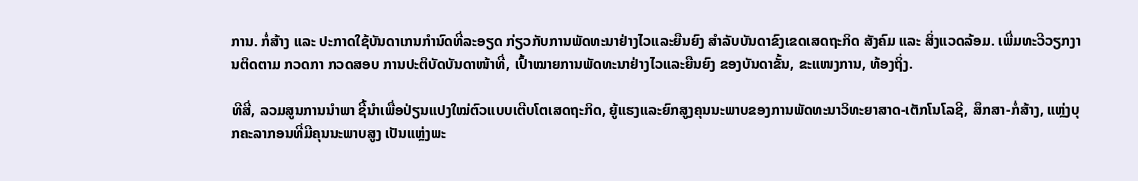ການ. ກໍ່ສ້າງ ແລະ ປະກາດໃຊ້ບັນດາເກນກຳນົດທີ່ລະອຽດ ກ່ຽວກັບການພັດທະນາຢ່າງໄວແລະຍືນຍົງ ສຳລັບບັນດາຂົງເຂດເສດຖະກິດ ສັງຄົມ ແລະ ສິ່ງແວດລ້ອມ. ເພີ່ມທະວີວຽກງານຕິດຕາມ ກວດກາ ກວດສອບ ການປະຕິບັດບັນດາໜ້າທີ່, ເປົ້າໝາຍການພັດທະນາຢ່າງໄວແລະຍືນຍົງ ຂອງບັນດາຂັ້ນ, ຂະແໜງການ, ທ້ອງຖິ່ງ.

ທີສີ່, ລວມສູນການນຳພາ ຊີ້ນຳເພື່ອປ່ຽນແປງໃໝ່ຕົວແບບເຕີບໂຕເສດຖະກິດ, ຍູ້ແຮງແລະຍົກສູງຄຸນນະພາບຂອງການພັດທະນາວິທະຍາສາດ-ເຕັກໂນໂລຊີ, ສຶກສາ-ກໍ່ສ້າງ, ແຫຼ່ງບຸກຄະລາກອນທີ່ມີຄຸນນະພາບສູງ ເປັນແຫຼ່ງພະ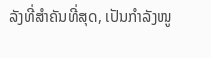ລັງທີ່ສຳຄັນທີ່ສຸດ, ເປັນກຳລັງໜູ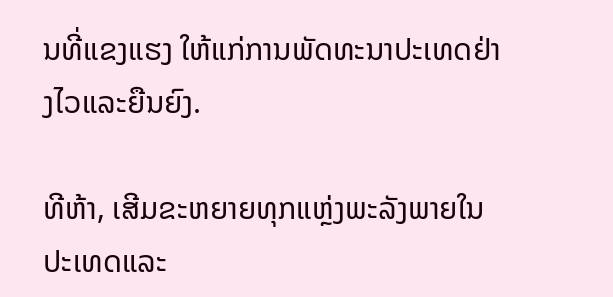ນທີ່ແຂງແຮງ ໃຫ້ແກ່ການພັດທະນາປະເທດຢ່າງໄວແລະຍືນຍົງ.

ທີຫ້າ, ເສີມຂະຫຍາຍທຸກແຫຼ່ງພະລັງພາຍໃນປະເທດແລະ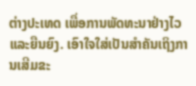ຕ່າງປະເທດ ເພື່ອການພັດທະນາຢ່າງໄວແລະຍືນຍົງ. ເອົາໃຈໃສ່ເປັນສຳຄັນເຖິງການເສີມຂະ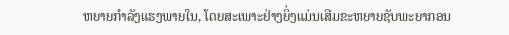ຫຍາຍກຳລັງແຮງພາຍໃນ, ໂດຍສະເພາະຢ່າງຍິ່ງແມ່ນເສີມຂະຫຍາຍຊັບພະຍາກອນ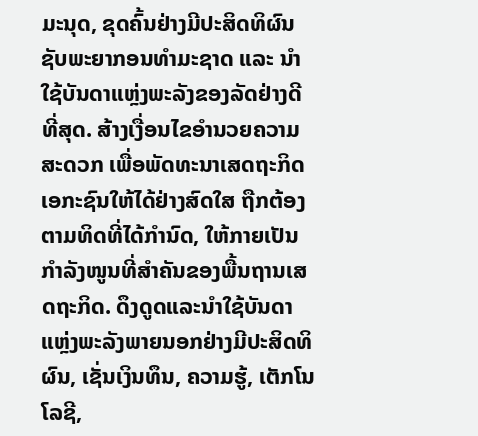ມະນຸດ, ຂຸດຄົ້ນຢ່າງມີປະສິດທິຜົນຊັບພະຍາກອນທຳມະຊາດ ແລະ ນຳໃຊ້ບັນດາແຫຼ່ງພະລັງຂອງລັດຢ່າງດີທີ່ສຸດ. ສ້າງເງື່ອນໄຂອຳນວຍຄວາມສະດວກ ເພື່ອພັດທະນາເສດຖະກິດເອກະຊົນໃຫ້ໄດ້ຢ່າງສົດໃສ ຖືກຕ້ອງຕາມທິດທີ່ໄດ້ກຳນົດ, ໃຫ້ກາຍເປັນກຳລັງໜູນທີ່ສຳຄັນຂອງພື້ນຖານເສດຖະກິດ. ດຶງດູດແລະນຳໃຊ້ບັນດາແຫຼ່ງພະລັງພາຍນອກຢ່າງມີປະສິດທິຜົນ, ເຊັ່ນເງິນທຶນ, ຄວາມຮູ້, ເຕັກໂນໂລຊີ,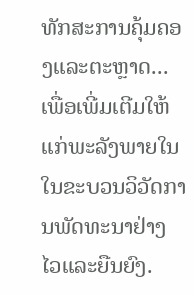ທັກສະການຄຸ້ມຄອງແລະຕະຫຼາດ... ເພື່ອເພີ່ມເຕີມໃຫ້ແກ່ພະລັງພາຍໃນ ໃນຂະບວນວິວັດການພັດທະນາຢ່າງໄວແລະຍືນຍົງ.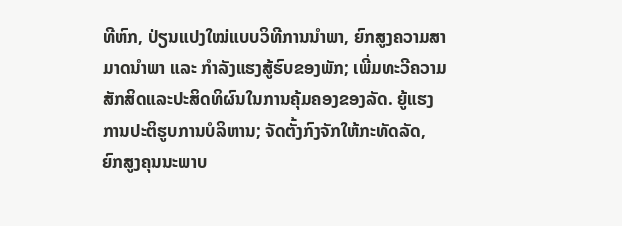ທີຫົກ, ປ່ຽນແປງໃໝ່ແບບວິທີການນຳພາ, ຍົກສູງຄວາມສາມາດນຳພາ ແລະ ກຳລັງແຮງສູ້ຮົບຂອງພັກ; ເພີ່ມທະວີຄວາມສັກສິດແລະປະສິດທິຜົນໃນການຄຸ້ມຄອງຂອງລັດ. ຍູ້ແຮງການປະຕິຮູບການບໍລິຫານ; ຈັດຕັ້ງກົງຈັກໃຫ້ກະທັດລັດ, ຍົກສູງຄຸນນະພາບ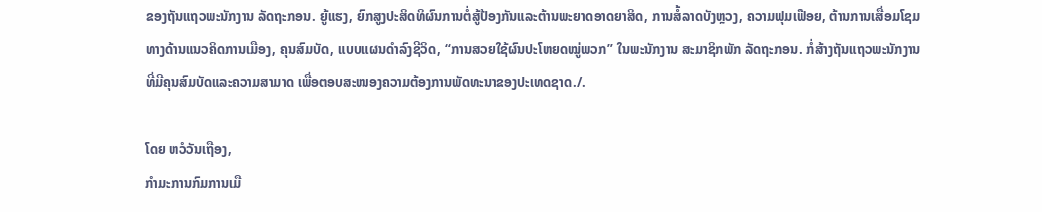ຂອງຖັນແຖວພະນັກງານ ລັດຖະກອນ. ຍູ້ແຮງ, ຍົກສູງປະສິດທິຜົນການຕໍ່ສູ້ປ້ອງກັນແລະຕ້ານພະຍາດອາດຍາສິດ, ການສໍ້ລາດບັງຫຼວງ, ຄວາມຟຸມເຟືອຍ, ຕ້ານການເສື່ອມໂຊມທາງດ້ານແນວຄິດການເມືອງ, ຄຸນສົມບັດ, ແບບແຜນດຳລົງຊີວິດ, “ການສວຍໃຊ້ຜົນປະໂຫຍດໝູ່ພວກ” ໃນພະນັກງານ ສະມາຊິກພັກ ລັດຖະກອນ. ກໍ່ສ້າງຖັນແຖວພະນັກງານທີ່ມີຄຸນສົມບັດແລະຄວາມສາມາດ ເພື່ອຕອບສະໜອງຄວາມຕ້ອງການພັດທະນາຂອງປະເທດຊາດ./.

ໂດຍ ຫວໍວັນເຖືອງ,
ກຳມະການກົມການເມື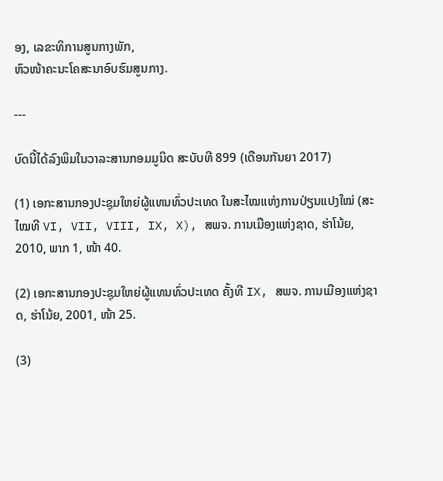ອງ, ເລຂະທິການສູນກາງພັກ,
ຫົວໜ້າຄະນະໂຄສະນາອົບຮົມສູນກາງ.

---

ບົດນີ້ໄດ້ລົງພິມໃນວາລະສານກອມມູນິດ ສະບັບທີ 899 (ເດືອນກັນຍາ 2017)

(1) ເອກະສານກອງປະຊຸມໃຫຍ່ຜູ້ແທນທົ່ວປະເທດ ໃນສະໄໝແຫ່ງການປ່ຽນແປງໃໝ່ (ສະໄໝທີ VI, VII, VIII, IX, X), ສພຈ. ການເມືອງແຫ່ງຊາດ, ຮ່າໂນ້ຍ, 2010, ພາກ 1, ໜ້າ 40.

(2) ເອກະສານກອງປະຊຸມໃຫຍ່ຜູ້ແທນທົ່ວປະເທດ ຄັ້ງທີ IX, ສພຈ. ການເມືອງແຫ່ງຊາດ, ຮ່າໂນ້ຍ, 2001, ໜ້າ 25.

(3)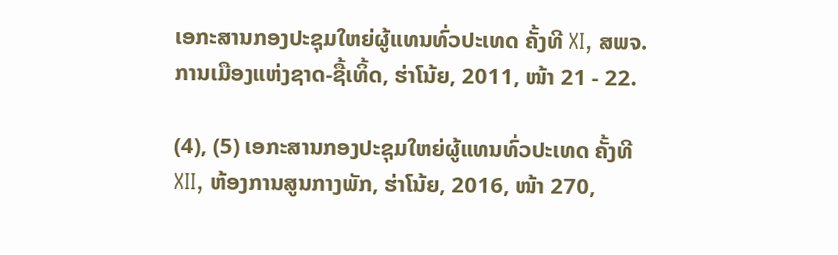ເອກະສານກອງປະຊຸມໃຫຍ່ຜູ້ແທນທົ່ວປະເທດ ຄັ້ງທີ XI, ສພຈ. ການເມືອງແຫ່ງຊາດ-ຊື້ເທິ້ດ, ຮ່າໂນ້ຍ, 2011, ໜ້າ 21 - 22.

(4), (5) ເອກະສານກອງປະຊຸມໃຫຍ່ຜູ້ແທນທົ່ວປະເທດ ຄັ້ງທີ XII, ຫ້ອງການສູນກາງພັກ, ຮ່າໂນ້ຍ, 2016, ໜ້າ 270,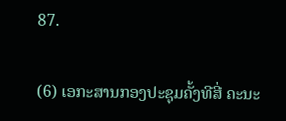87.

(6) ເອກະສານກອງປະຊຸມຄັ້ງທີສີ່ ຄະນະ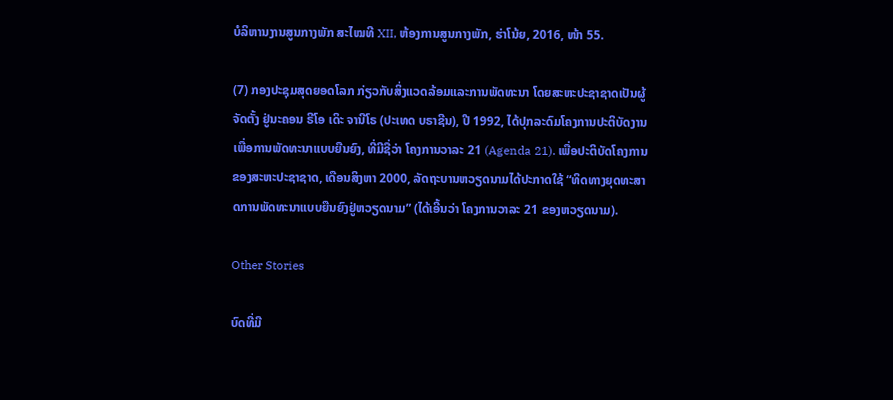ບໍລິຫານງານສູນກາງພັກ ສະໄໝທີ XII, ຫ້ອງການສູນກາງພັກ, ຮ່າໂນ້ຍ, 2016, ໜ້າ 55.

(7) ກອງປະຊຸມສຸດຍອດໂລກ ກ່ຽວກັບສິ່ງແວດລ້ອມແລະການພັດທະນາ ໂດຍສະຫະປະຊາຊາດເປັນຜູ້ຈັດຕັ້ງ ຢູ່ນະຄອນ ຣີໂອ ເດິະ ຈານີໂຣ (ປະເທດ ບຣາຊີນ), ປີ 1992, ໄດ້ປຸກລະດົມໂຄງການປະຕິບັດງານເພື່ອການພັດທະນາແບບຍືນຍົງ, ທີ່ມີຊື່ວ່າ ໂຄງການວາລະ 21 (Agenda 21). ເພື່ອປະຕິບັດໂຄງການຂອງສະຫະປະຊາຊາດ, ເດືອນສິງຫາ 2000, ລັດຖະບານຫວຽດນາມໄດ້ປະກາດໃຊ້ “ທິດທາງຍຸດທະສາດການພັດທະນາແບບຍືນຍົງຢູ່ຫວຽດນາມ” (ໄດ້ເອີ້ນວ່າ ໂຄງການວາລະ 21 ຂອງຫວຽດນາມ).

Other Stories

ບົດທີ່ມີ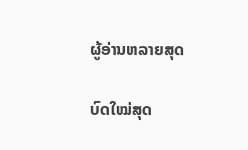ຜູ້ອ່ານຫລາຍສຸດ

ບົດໃໝ່ສຸດ